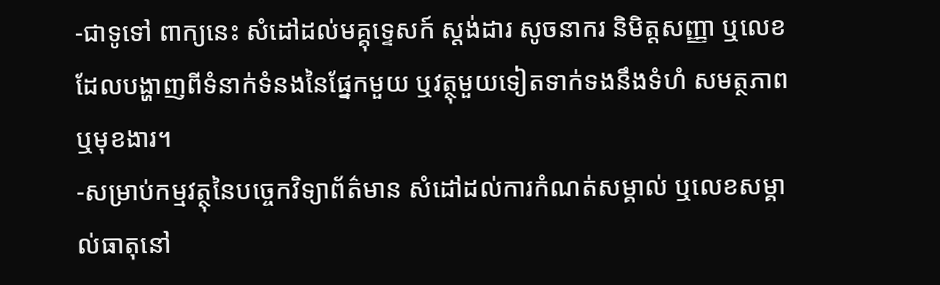-ជាទូទៅ ពាក្យនេះ សំដៅដល់មគ្គុទ្ទេសក៍ ស្តង់ដារ សូចនាករ និមិត្តសញ្ញា ឬលេខដែលបង្ហាញពីទំនាក់ទំនងនៃផ្នែកមួយ ឬវត្ថុមួយទៀតទាក់ទងនឹងទំហំ សមត្ថភាព ឬមុខងារ។
-សម្រាប់កម្មវត្ថុនៃបច្ចេកវិទ្យាព័ត៌មាន សំដៅដល់ការកំណត់សម្គាល់ ឬលេខសម្គាល់ធាតុនៅ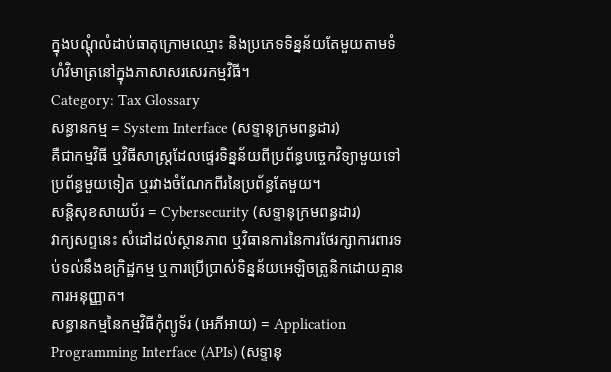ក្នុងបណ្តុំលំដាប់ធាតុក្រោមឈ្មោះ និងប្រភេទទិន្នន័យតែមួយតាមទំហំវិមាត្រនៅក្នុងភាសាសរសេរកម្មវិធី។
Category: Tax Glossary
សន្ធានកម្ម = System Interface (សទ្ទានុក្រមពន្ធដារ)
គឺជាកម្មវិធី ឬវិធីសាស្ត្រដែលផ្ទេរទិន្នន័យពីប្រព័ន្ធបច្ចេកវិទ្យាមួយទៅប្រព័ន្ធមួយទៀត ឬរវាងចំណែកពីរនៃប្រព័ន្ធតែមួយ។
សន្តិសុខសាយប័រ = Cybersecurity (សទ្ទានុក្រមពន្ធដារ)
វាក្យសព្ទនេះ សំដៅដល់ស្ថានភាព ឬវិធានការនៃការថែរក្សាការពារទប់ទល់នឹងឧក្រិដ្ឋកម្ម ឬការប្រើប្រាស់ទិន្នន័យអេឡិចត្រូនិកដោយគ្មានការអនុញ្ញាត។
សន្ធានកម្មនៃកម្មវិធីកុំព្យូទ័រ (អេភីអាយ) = Application Programming Interface (APIs) (សទ្ទានុ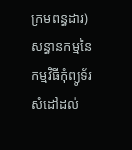ក្រមពន្ធដារ)
សន្ធានកម្មនៃកម្មវិធីកុំព្យូទ័រ សំដៅដល់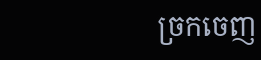ច្រកចេញ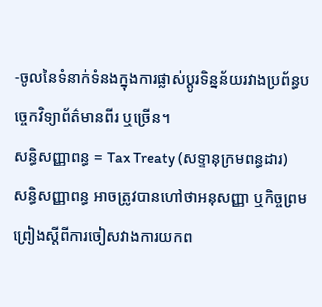-ចូលនៃទំនាក់ទំនងក្នុងការផ្លាស់ប្តូរទិន្នន័យរវាងប្រព័ន្ធបច្ចេកវិទ្យាព័ត៌មានពីរ ឬច្រើន។
សន្ធិសញ្ញាពន្ធ = Tax Treaty (សទ្ទានុក្រមពន្ធដារ)
សន្ធិសញ្ញាពន្ធ អាចត្រូវបានហៅថាអនុសញ្ញា ឬកិច្ចព្រមព្រៀងស្ដីពីការចៀសវាងការយកព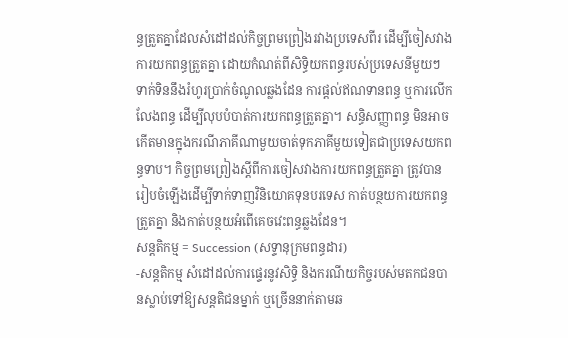ន្ធត្រួតគ្នាដែលសំដៅដល់កិច្ចព្រមព្រៀងរវាងប្រទេសពីរ ដើម្បីចៀសវាងការយកពន្ធត្រួតគ្នា ដោយកំណត់ពីសិទ្ធិយកពន្ធរបស់ប្រទេសនីមួយៗ ទាក់ទិននឹងរំហូរប្រាក់ចំណូលឆ្លងដែន ការផ្តល់ឥណទានពន្ធ ឬការលើកលែងពន្ធ ដើម្បីលុបបំបាត់ការយកពន្ធត្រួតគ្នា។ សន្ធិសញ្ញាពន្ធ មិនអាចកើតមានក្នុងករណីភាគីណាមួយចាត់ទុកភាគីមួយទៀតជាប្រទេសយកពន្ធទាប។ កិច្ចព្រមព្រៀងស្ដីពីការចៀសវាងការយកពន្ធត្រួតគ្នា ត្រូវបានរៀបចំឡើងដើម្បីទាក់ទាញវិនិយោគទុនបរទេស កាត់បន្ថយការយកពន្ធត្រួតគ្នា និងកាត់បន្ថយអំពើគេចវេះពន្ធឆ្លងដែន។
សន្តតិកម្ម = Succession (សទ្ទានុក្រមពន្ធដារ)
-សន្តតិកម្ម សំដៅដល់ការផ្ទេរនូវសិទ្ធិ និងករណីយកិច្ចរបស់មតកជនបានស្លាប់ទៅឱ្យសន្តតិជនម្នាក់ ឬច្រើននាក់តាមឆ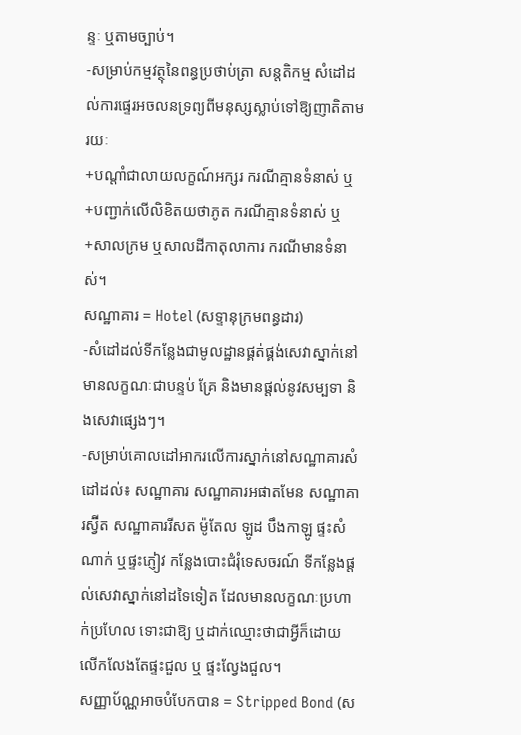ន្ទៈ ឬតាមច្បាប់។
-សម្រាប់កម្មវត្ថុនៃពន្ធប្រថាប់ត្រា សន្តតិកម្ម សំដៅដល់ការផ្ទេរអចលនទ្រព្យពីមនុស្សស្លាប់ទៅឱ្យញាតិតាមរយៈ
+បណ្តាំជាលាយលក្ខណ៍អក្សរ ករណីគ្មានទំនាស់ ឬ
+បញ្ជាក់លើលិខិតយថាភូត ករណីគ្មានទំនាស់ ឬ
+សាលក្រម ឬសាលដីកាតុលាការ ករណីមានទំនាស់។
សណ្ឋាគារ = Hotel (សទ្ទានុក្រមពន្ធដារ)
-សំដៅដល់ទីកន្លែងជាមូលដ្ឋានផ្គត់ផ្គង់សេវាស្នាក់នៅមានលក្ខណៈជាបន្ទប់ គ្រែ និងមានផ្តល់នូវសម្បទា និងសេវាផ្សេងៗ។
-សម្រាប់គោលដៅអាករលើការស្នាក់នៅសណ្ឋាគារសំដៅដល់៖ សណ្ឋាគារ សណ្ឋាគារអផាតមែន សណ្ឋាគារស្វ៊ីត សណ្ឋាគាររីសត ម៉ូតែល ឡូដ បឹងកាឡូ ផ្ទះសំណាក់ ឬផ្ទះភ្ញៀវ កន្លែងបោះជំរុំទេសចរណ៍ ទីកន្លែងផ្តល់សេវាស្នាក់នៅដទៃទៀត ដែលមានលក្ខណៈប្រហាក់ប្រហែល ទោះជាឱ្យ ឬដាក់ឈ្មោះថាជាអ្វីក៏ដោយ លើកលែងតែផ្ទះជួល ឬ ផ្ទះល្វែងជួល។
សញ្ញាប័ណ្ណអាចបំបែកបាន = Stripped Bond (ស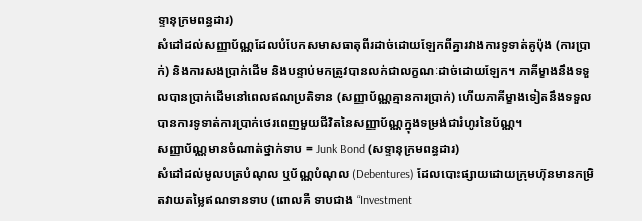ទ្ទានុក្រមពន្ធដារ)
សំដៅដល់សញ្ញាប័ណ្ណដែលបំបែកសមាសធាតុពីរដាច់ដោយឡែកពីគ្នារវាងការទូទាត់គូប៉ុង (ការប្រាក់) និងការសងប្រាក់ដើម និងបន្ទាប់មកត្រូវបានលក់ជាលក្ខណៈដាច់ដោយឡែក។ ភាគីម្ខាងនឹងទទួលបានប្រាក់ដើមនៅពេលឥណប្រតិទាន (សញ្ញាប័ណ្ណគ្មានការប្រាក់) ហើយភាគីម្ខាងទៀតនឹងទទួលបានការទូទាត់ការប្រាក់ថេរពេញមួយជីវិតនៃសញ្ញាប័ណ្ណក្នុងទម្រង់ជារំហូរនៃប័ណ្ណ។
សញ្ញាប័ណ្ណមានចំណាត់ថ្នាក់ទាប = Junk Bond (សទ្ទានុក្រមពន្ធដារ)
សំដៅដល់មូលបត្របំណុល ឬប័ណ្ណបំណុល (Debentures) ដែលបោះផ្សាយដោយក្រុមហ៊ុនមានកម្រិតវាយតម្លៃឥណទានទាប (ពោលគឺ ទាបជាង “Investment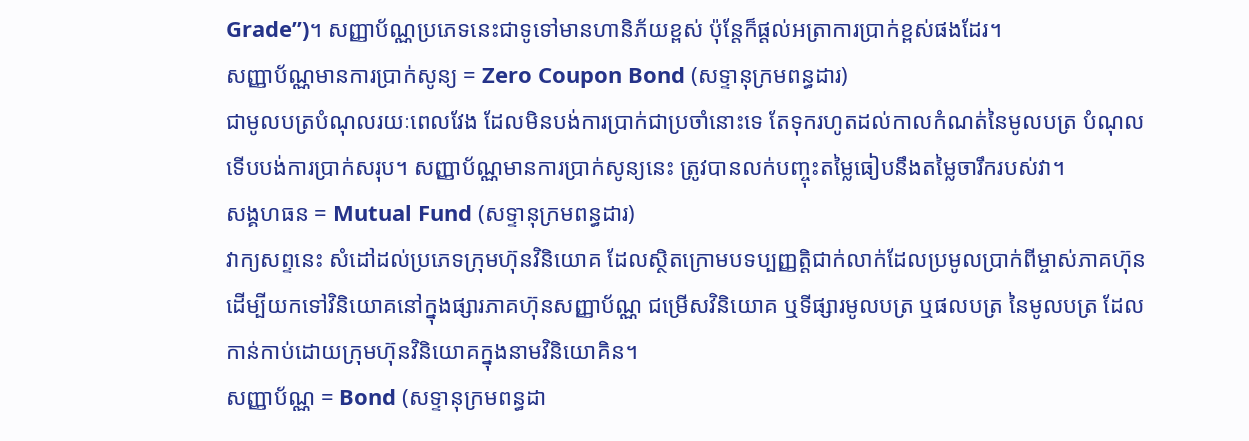Grade”)។ សញ្ញាប័ណ្ណប្រភេទនេះជាទូទៅមានហានិភ័យខ្ពស់ ប៉ុន្តែក៏ផ្តល់អត្រាការប្រាក់ខ្ពស់ផងដែរ។
សញ្ញាប័ណ្ណមានការប្រាក់សូន្យ = Zero Coupon Bond (សទ្ទានុក្រមពន្ធដារ)
ជាមូលបត្របំណុលរយៈពេលវែង ដែលមិនបង់ការប្រាក់ជាប្រចាំនោះទេ តែទុករហូតដល់កាលកំណត់នៃមូលបត្រ បំណុលទើបបង់ការប្រាក់សរុប។ សញ្ញាប័ណ្ណមានការប្រាក់សូន្យនេះ ត្រូវបានលក់បញ្ចុះតម្លៃធៀបនឹងតម្លៃចារឹករបស់វា។
សង្គហធន = Mutual Fund (សទ្ទានុក្រមពន្ធដារ)
វាក្យសព្ទនេះ សំដៅដល់ប្រភេទក្រុមហ៊ុនវិនិយោគ ដែលស្ថិតក្រោមបទប្បញ្ញត្តិជាក់លាក់ដែលប្រមូលប្រាក់ពីម្ចាស់ភាគហ៊ុនដើម្បីយកទៅវិនិយោគនៅក្នុងផ្សារភាគហ៊ុនសញ្ញាប័ណ្ណ ជម្រើសវិនិយោគ ឬទីផ្សារមូលបត្រ ឬផលបត្រ នៃមូលបត្រ ដែលកាន់កាប់ដោយក្រុមហ៊ុនវិនិយោគក្នុងនាមវិនិយោគិន។
សញ្ញាប័ណ្ណ = Bond (សទ្ទានុក្រមពន្ធដា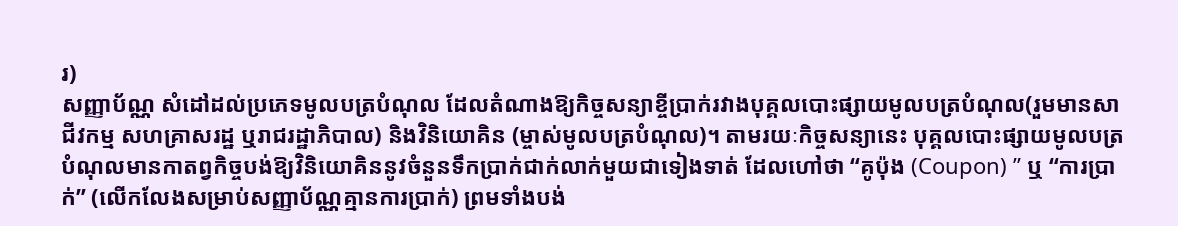រ)
សញ្ញាប័ណ្ណ សំដៅដល់ប្រភេទមូលបត្របំណុល ដែលតំណាងឱ្យកិច្ចសន្យាខ្ចីប្រាក់រវាងបុគ្គលបោះផ្សាយមូលបត្របំណុល(រួមមានសាជីវកម្ម សហគ្រាសរដ្ឋ ឬរាជរដ្ឋាភិបាល) និងវិនិយោគិន (ម្ចាស់មូលបត្របំណុល)។ តាមរយៈកិច្ចសន្យានេះ បុគ្គលបោះផ្សាយមូលបត្របំណុលមានកាតព្វកិច្ចបង់ឱ្យវិនិយោគិននូវចំនួនទឹកប្រាក់ជាក់លាក់មួយជាទៀងទាត់ ដែលហៅថា “គូប៉ុង (Coupon) ” ឬ “ការប្រាក់” (លើកលែងសម្រាប់សញ្ញាប័ណ្ណគ្មានការប្រាក់) ព្រមទាំងបង់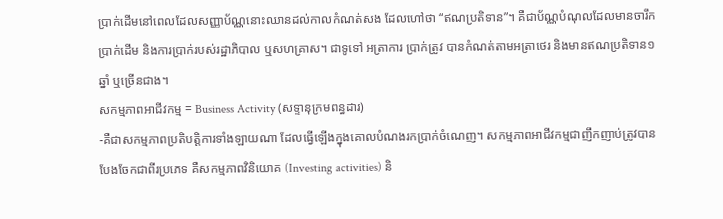ប្រាក់ដើមនៅពេលដែលសញ្ញាប័ណ្ណនោះឈានដល់កាលកំណត់សង ដែលហៅថា “ឥណប្រតិទាន”។ គឺជាប័ណ្ណបំណុលដែលមានចារឹកប្រាក់ដើម និងការប្រាក់របស់រដ្ឋាភិបាល ឬសហគ្រាស។ ជាទូទៅ អត្រាការ ប្រាក់ត្រូវ បានកំណត់តាមអត្រាថេរ និងមានឥណប្រតិទាន១ឆ្នាំ ឬច្រើនជាង។
សកម្មភាពអាជីវកម្ម = Business Activity (សទ្ទានុក្រមពន្ធដារ)
-គឺជាសកម្មភាពប្រតិបត្ដិការទាំងឡាយណា ដែលធ្វើឡើងក្នុងគោលបំណងរកប្រាក់ចំណេញ។ សកម្មភាពអាជីវកម្មជាញឹកញាប់ត្រូវបានបែងចែកជាពីរប្រភេទ គឺសកម្មភាពវិនិយោគ (Investing activities) និ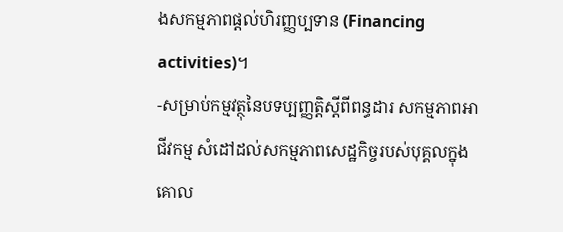ងសកម្មភាពផ្ដល់ហិរញ្ញប្បទាន (Financing activities)។
-សម្រាប់កម្មវត្ថុនៃបទប្បញ្ញត្តិស្តីពីពន្ធដារ សកម្មភាពអាជីវកម្ម សំដៅដល់សកម្មភាពសេដ្ឋកិច្ចរបស់បុគ្គលក្នុងគោល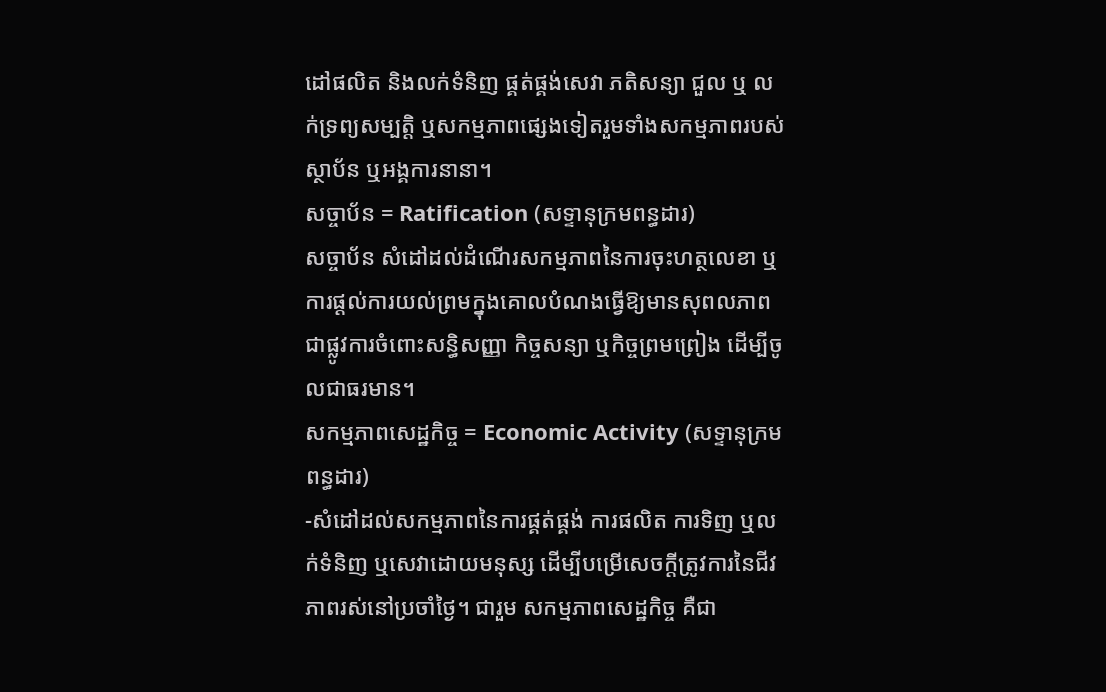ដៅផលិត និងលក់ទំនិញ ផ្គត់ផ្គង់សេវា ភតិសន្យា ជួល ឬ លក់ទ្រព្យសម្បត្តិ ឬសកម្មភាពផ្សេងទៀតរួមទាំងសកម្មភាពរបស់ស្ថាប័ន ឬអង្គការនានា។
សច្ចាប័ន = Ratification (សទ្ទានុក្រមពន្ធដារ)
សច្ចាប័ន សំដៅដល់ដំណើរសកម្មភាពនៃការចុះហត្ថលេខា ឬការផ្ដល់ការយល់ព្រមក្នុងគោលបំណងធ្វើឱ្យមានសុពលភាពជាផ្លូវការចំពោះសន្ធិសញ្ញា កិច្ចសន្យា ឬកិច្ចព្រមព្រៀង ដើម្បីចូលជាធរមាន។
សកម្មភាពសេដ្ឋកិច្ច = Economic Activity (សទ្ទានុក្រមពន្ធដារ)
-សំដៅដល់សកម្មភាពនៃការផ្គត់ផ្គង់ ការផលិត ការទិញ ឬលក់ទំនិញ ឬសេវាដោយមនុស្ស ដើម្បីបម្រើសេចក្ដីត្រូវការនៃជីវភាពរស់នៅប្រចាំថ្ងៃ។ ជារួម សកម្មភាពសេដ្ឋកិច្ច គឺជា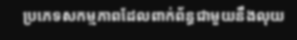ប្រភេទសកម្មភាពដែលពាក់ព័ន្ធជាមួយនឹងលុយ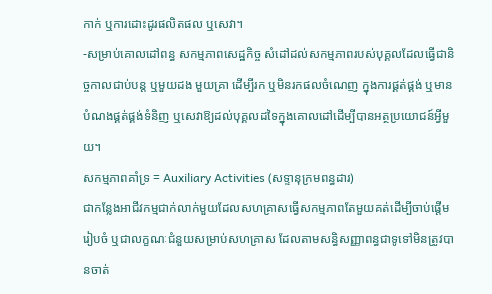កាក់ ឬការដោះដូរផលិតផល ឬសេវា។
-សម្រាប់គោលដៅពន្ធ សកម្មភាពសេដ្ឋកិច្ច សំដៅដល់សកម្មភាពរបស់បុគ្គលដែលធ្វើជានិច្ចកាលជាប់បន្ត ឬមួយដង មួយគ្រា ដើម្បីរក ឬមិនរកផលចំណេញ ក្នុងការផ្គត់ផ្គង់ ឬមានបំណងផ្គត់ផ្គង់ទំនិញ ឬសេវាឱ្យដល់បុគ្គលដទៃក្នុងគោលដៅដើម្បីបានអត្ថប្រយោជន៍អ្វីមួយ។
សកម្មភាពគាំទ្រ = Auxiliary Activities (សទ្ទានុក្រមពន្ធដារ)
ជាកន្លែងអាជីវកម្មជាក់លាក់មួយដែលសហគ្រាសធ្វើសកម្មភាពតែមួយគត់ដើម្បីចាប់ផ្តើមរៀបចំ ឬជាលក្ខណៈជំនួយសម្រាប់សហគ្រាស ដែលតាមសន្ធិសញ្ញាពន្ធជាទូទៅមិនត្រូវបានចាត់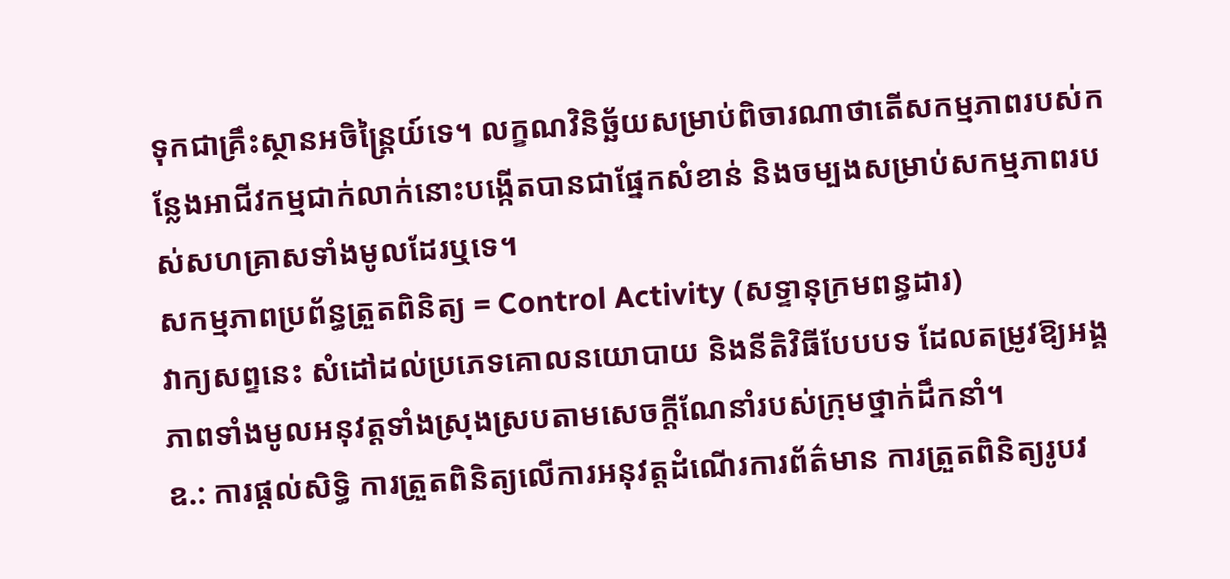ទុកជាគ្រឹះស្ថានអចិន្ត្រៃយ៍ទេ។ លក្ខណវិនិច្ឆ័យសម្រាប់ពិចារណាថាតើសកម្មភាពរបស់កន្លែងអាជីវកម្មជាក់លាក់នោះបង្កើតបានជាផ្នែកសំខាន់ និងចម្បងសម្រាប់សកម្មភាពរបស់សហគ្រាសទាំងមូលដែរឬទេ។
សកម្មភាពប្រព័ន្ធត្រួតពិនិត្យ = Control Activity (សទ្ទានុក្រមពន្ធដារ)
វាក្យសព្ទនេះ សំដៅដល់ប្រភេទគោលនយោបាយ និងនីតិវិធីបែបបទ ដែលតម្រូវឱ្យអង្គភាពទាំងមូលអនុវត្តទាំងស្រុងស្របតាមសេចក្តីណែនាំរបស់ក្រុមថ្នាក់ដឹកនាំ។
ឧ.: ការផ្តល់សិទ្ធិ ការត្រួតពិនិត្យលើការអនុវត្តដំណើរការព័ត៌មាន ការត្រួតពិនិត្យរូបវ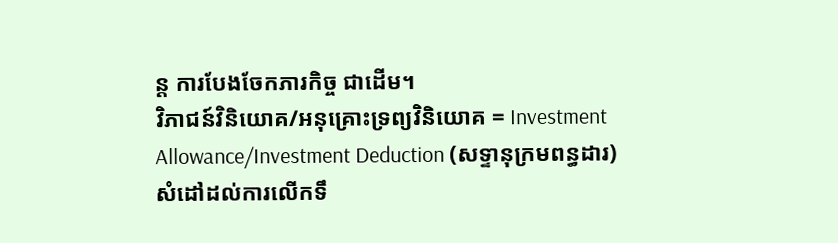ន្ត ការបែងចែកភារកិច្ច ជាដើម។
វិភាជន៍វិនិយោគ/អនុគ្រោះទ្រព្យវិនិយោគ = Investment Allowance/Investment Deduction (សទ្ទានុក្រមពន្ធដារ)
សំដៅដល់ការលើកទឹ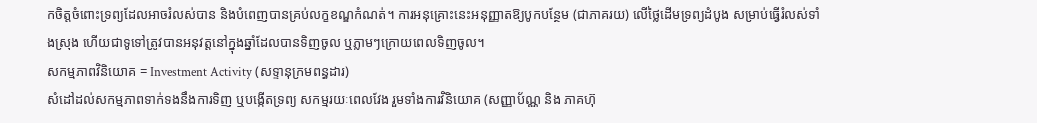កចិត្តចំពោះទ្រព្យដែលអាចរំលស់បាន និងបំពេញបានគ្រប់លក្ខខណ្ឌកំណត់។ ការអនុគ្រោះនេះអនុញ្ញាតឱ្យបូកបន្ថែម (ជាភាគរយ) លើថ្លៃដើមទ្រព្យដំបូង សម្រាប់ធ្វើរំលស់ទាំងស្រុង ហើយជាទូទៅត្រូវបានអនុវត្តនៅក្នុងឆ្នាំដែលបានទិញចូល ឬភ្លាមៗក្រោយពេលទិញចូល។
សកម្មភាពវិនិយោគ = Investment Activity (សទ្ទានុក្រមពន្ធដារ)
សំដៅដល់សកម្មភាពទាក់ទងនឹងការទិញ ឬបង្កើតទ្រព្យ សកម្មរយៈពេលវែង រួមទាំងការវិនិយោគ (សញ្ញាប័ណ្ណ និង ភាគហ៊ុ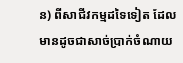ន) ពីសាជីវកម្មដទៃទៀត ដែលមានដូចជាសាច់ប្រាក់ចំណាយ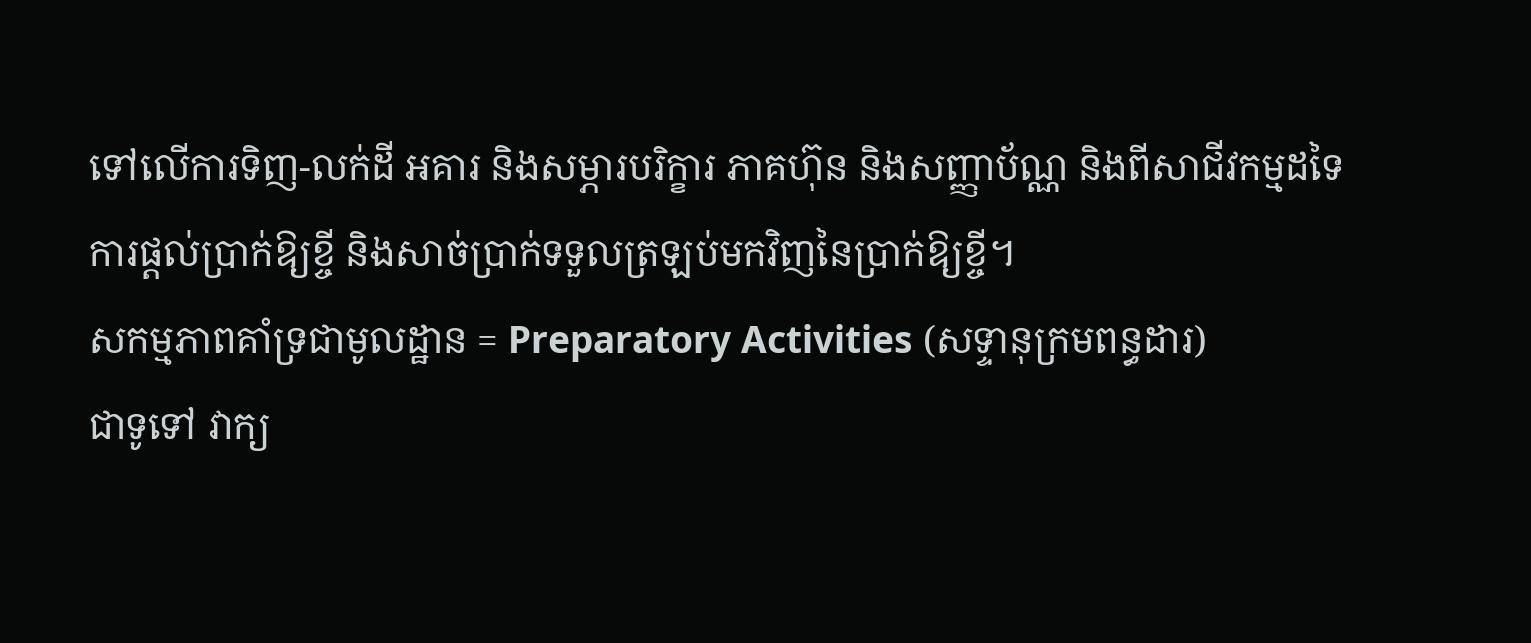ទៅលើការទិញ-លក់ដី អគារ និងសម្ភារបរិក្ខារ ភាគហ៊ុន និងសញ្ញាប័ណ្ណ និងពីសាជីវកម្មដទៃ ការផ្តល់ប្រាក់ឱ្យខ្ចី និងសាច់ប្រាក់ទទួលត្រឡប់មកវិញនៃប្រាក់ឱ្យខ្ចី។
សកម្មភាពគាំទ្រជាមូលដ្ឋាន = Preparatory Activities (សទ្ទានុក្រមពន្ធដារ)
ជាទូទៅ វាក្យ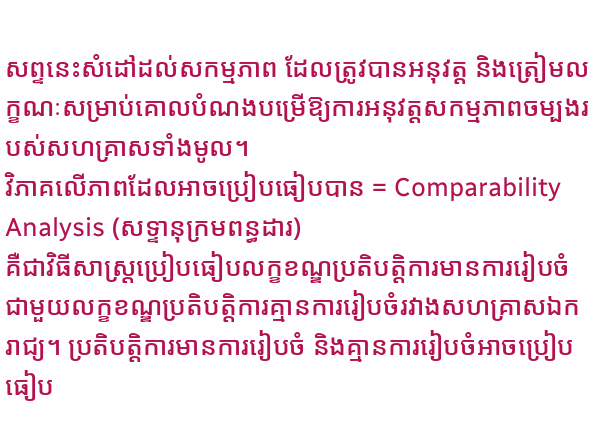សព្ទនេះសំដៅដល់សកម្មភាព ដែលត្រូវបានអនុវត្ត និងត្រៀមលក្ខណៈសម្រាប់គោលបំណងបម្រើឱ្យការអនុវត្តសកម្មភាពចម្បងរបស់សហគ្រាសទាំងមូល។
វិភាគលើភាពដែលអាចប្រៀបធៀបបាន = Comparability Analysis (សទ្ទានុក្រមពន្ធដារ)
គឺជាវិធីសាស្ត្រប្រៀបធៀបលក្ខខណ្ឌប្រតិបត្តិការមានការរៀបចំ ជាមួយលក្ខខណ្ឌប្រតិបត្តិការគ្មានការរៀបចំរវាងសហគ្រាសឯករាជ្យ។ ប្រតិបត្តិការមានការរៀបចំ និងគ្មានការរៀបចំអាចប្រៀបធៀប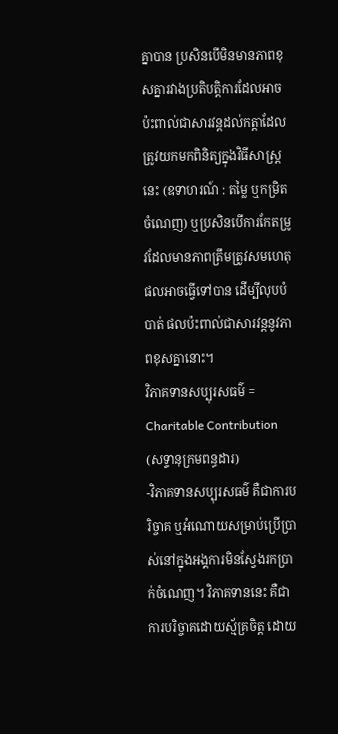គ្នាបាន ប្រសិនបើមិនមានភាពខុសគ្នារវាងប្រតិបត្តិការដែលអាចប៉ះពាល់ជាសារវន្តដល់កត្តាដែលត្រូវយកមកពិនិត្យក្នុងវិធីសាស្រ្តនេះ (ឧទាហរណ៍ : តម្លៃ ឬកម្រិតចំណេញ) ឬប្រសិនបើការកែតម្រូវដែលមានភាពត្រឹមត្រូវសមហេតុផលអាចធ្វើទៅបាន ដើម្បីលុបបំបាត់ ផលប៉ះពាល់ជាសារវន្តនូវភាពខុសគ្នានោះ។
វិភាគទានសប្បុរសធម៌ = Charitable Contribution (សទ្ទានុក្រមពន្ធដារ)
-វិភាគទានសប្បុរសធម៌ គឺជាការបរិច្ចាគ ឬអំណោយសម្រាប់ប្រើប្រាស់នៅក្នុងអង្គការមិនស្វែងរកប្រាក់ចំណេញ។ វិភាគទាននេះ គឺជាការបរិច្ចាគដោយស្ម័គ្រចិត្ត ដោយ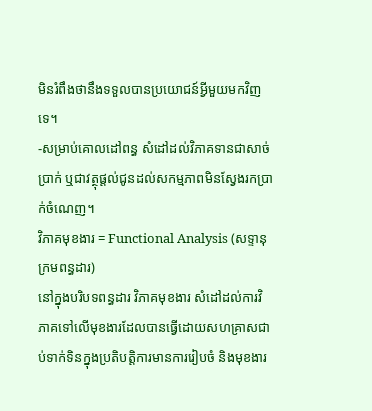មិនរំពឹងថានឹងទទួលបានប្រយោជន៍អ្វីមួយមកវិញទេ។
-សម្រាប់គោលដៅពន្ធ សំដៅដល់វិភាគទានជាសាច់ប្រាក់ ឬជាវត្ថុផ្តល់ជូនដល់សកម្មភាពមិនស្វែងរកប្រាក់ចំណេញ។
វិភាគមុខងារ = Functional Analysis (សទ្ទានុក្រមពន្ធដារ)
នៅក្នុងបរិបទពន្ធដារ វិភាគមុខងារ សំដៅដល់ការវិភាគទៅលើមុខងារដែលបានធ្វើដោយសហគ្រាសជាប់ទាក់ទិនក្នុងប្រតិបត្តិការមានការរៀបចំ និងមុខងារ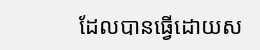ដែលបានធ្វើដោយស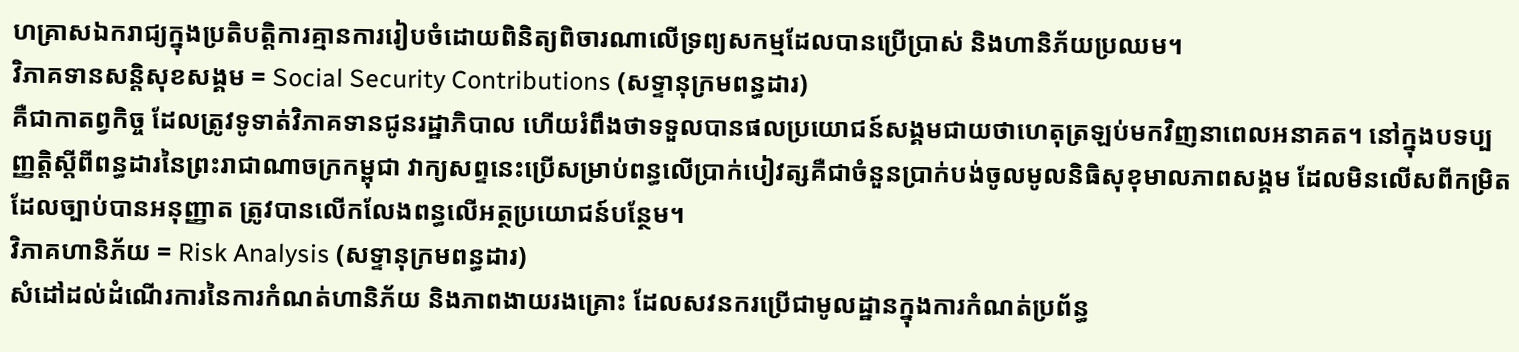ហគ្រាសឯករាជ្យក្នុងប្រតិបត្តិការគ្មានការរៀបចំដោយពិនិត្យពិចារណាលើទ្រព្យសកម្មដែលបានប្រើប្រាស់ និងហានិភ័យប្រឈម។
វិភាគទានសន្តិសុខសង្គម = Social Security Contributions (សទ្ទានុក្រមពន្ធដារ)
គឺជាកាតព្វកិច្ច ដែលត្រូវទូទាត់វិភាគទានជូនរដ្ឋាភិបាល ហើយរំពឹងថាទទួលបានផលប្រយោជន៍សង្គមជាយថាហេតុត្រឡប់មកវិញនាពេលអនាគត។ នៅក្នុងបទប្បញ្ញត្តិស្តីពីពន្ធដារនៃព្រះរាជាណាចក្រកម្ពុជា វាក្យសព្ទនេះប្រើសម្រាប់ពន្ធលើប្រាក់បៀវត្សគឺជាចំនួនប្រាក់បង់ចូលមូលនិធិសុខុមាលភាពសង្គម ដែលមិនលើសពីកម្រិតដែលច្បាប់បានអនុញ្ញាត ត្រូវបានលើកលែងពន្ធលើអត្ថប្រយោជន៍បន្ថែម។
វិភាគហានិភ័យ = Risk Analysis (សទ្ទានុក្រមពន្ធដារ)
សំដៅដល់ដំណើរការនៃការកំណត់ហានិភ័យ និងភាពងាយរងគ្រោះ ដែលសវនករប្រើជាមូលដ្ឋានក្នុងការកំណត់ប្រព័ន្ធ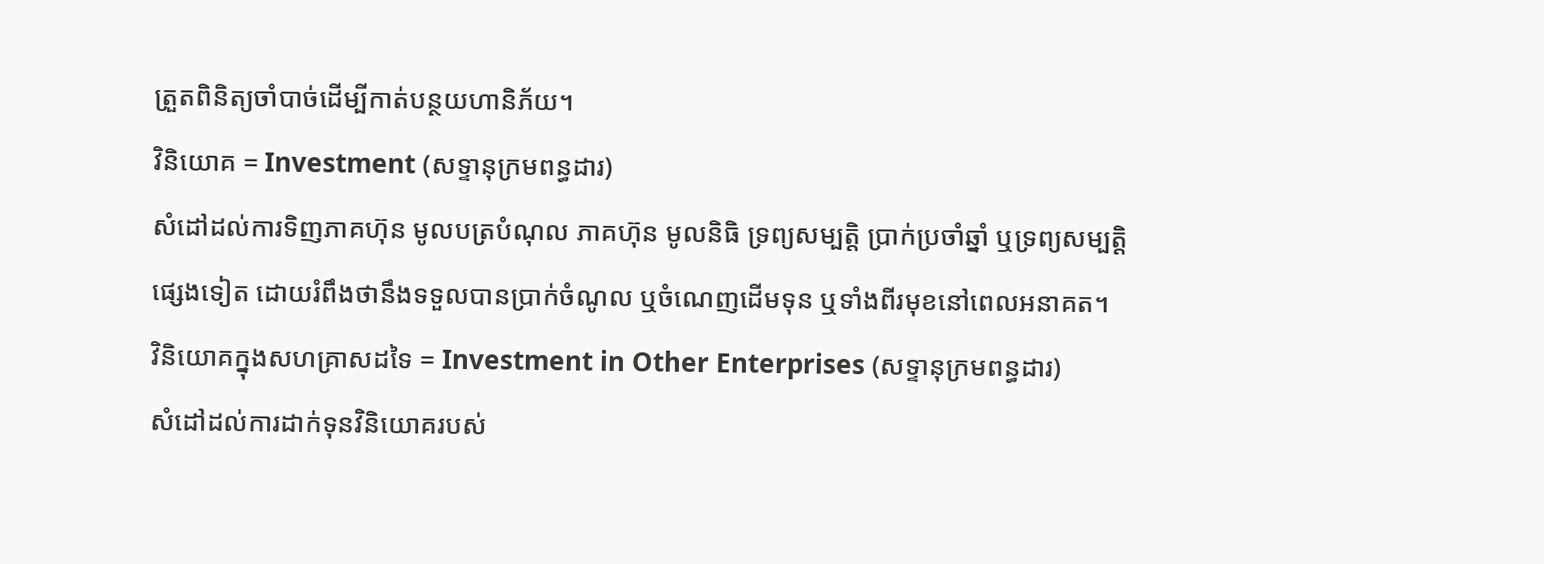ត្រួតពិនិត្យចាំបាច់ដើម្បីកាត់បន្ថយហានិភ័យ។
វិនិយោគ = Investment (សទ្ទានុក្រមពន្ធដារ)
សំដៅដល់ការទិញភាគហ៊ុន មូលបត្របំណុល ភាគហ៊ុន មូលនិធិ ទ្រព្យសម្បត្តិ ប្រាក់ប្រចាំឆ្នាំ ឬទ្រព្យសម្បត្តិផ្សេងទៀត ដោយរំពឹងថានឹងទទួលបានប្រាក់ចំណូល ឬចំណេញដើមទុន ឬទាំងពីរមុខនៅពេលអនាគត។
វិនិយោគក្នុងសហគ្រាសដទៃ = Investment in Other Enterprises (សទ្ទានុក្រមពន្ធដារ)
សំដៅដល់ការដាក់ទុនវិនិយោគរបស់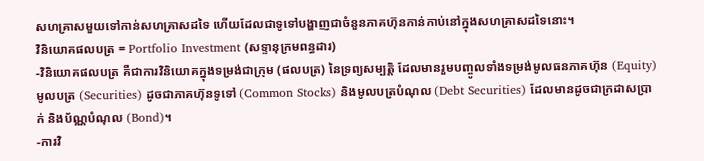សហគ្រាសមួយទៅកាន់សហគ្រាសដទៃ ហើយដែលជាទូទៅបង្ហាញជាចំនួនភាគហ៊ុនកាន់កាប់នៅក្នុងសហគ្រាសដទៃនោះ។
វិនិយោគផលបត្រ = Portfolio Investment (សទ្ទានុក្រមពន្ធដារ)
-វិនិយោគផលបត្រ គឺជាការវិនិយោគក្នុងទម្រង់ជាក្រុម (ផលបត្រ) នៃទ្រព្យសម្បត្តិ ដែលមានរួមបញ្ចូលទាំងទម្រង់មូលធនភាគហ៊ុន (Equity) មូលបត្រ (Securities) ដូចជាភាគហ៊ុនទូទៅ (Common Stocks) និងមូលបត្របំណុល (Debt Securities) ដែលមានដូចជាក្រដាសប្រាក់ និងប័ណ្ណបំណុល (Bond)។
-ការវិ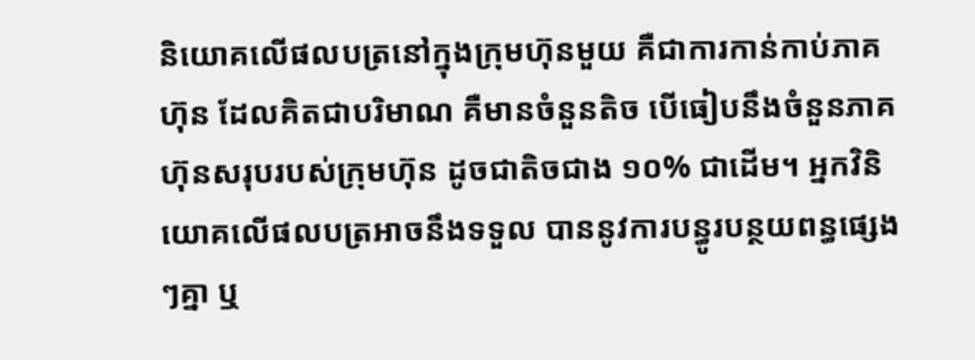និយោគលើផលបត្រនៅក្នុងក្រុមហ៊ុនមួយ គឺជាការកាន់កាប់ភាគហ៊ុន ដែលគិតជាបរិមាណ គឺមានចំនួនតិច បើធៀបនឹងចំនួនភាគហ៊ុនសរុបរបស់ក្រុមហ៊ុន ដូចជាតិចជាង ១០% ជាដើម។ អ្នកវិនិយោគលើផលបត្រអាចនឹងទទួល បាននូវការបន្ធូរបន្ថយពន្ធផ្សេងៗគ្នា ឬ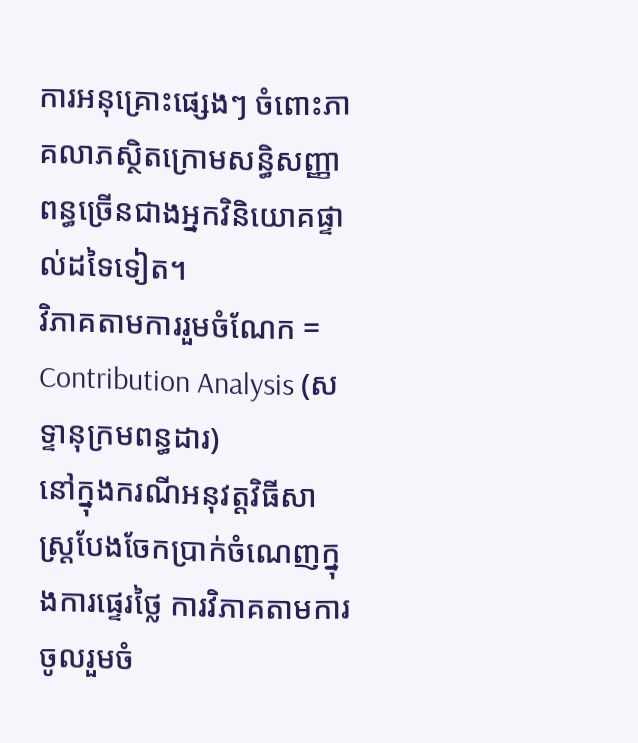ការអនុគ្រោះផ្សេងៗ ចំពោះភាគលាភស្ថិតក្រោមសន្ធិសញ្ញាពន្ធច្រើនជាងអ្នកវិនិយោគផ្ទាល់ដទៃទៀត។
វិភាគតាមការរួមចំណែក = Contribution Analysis (សទ្ទានុក្រមពន្ធដារ)
នៅក្នុងករណីអនុវត្តវិធីសាស្ត្របែងចែកប្រាក់ចំណេញក្នុងការផ្ទេរថ្លៃ ការវិភាគតាមការចូលរួមចំ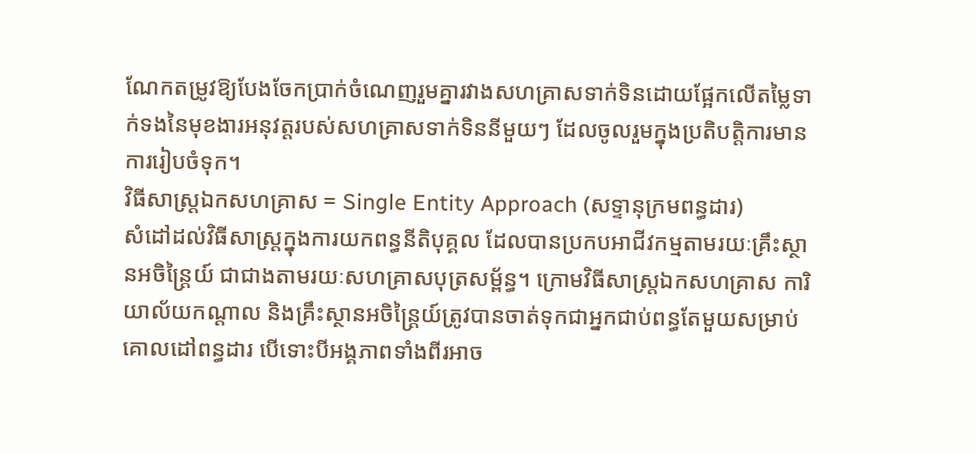ណែកតម្រូវឱ្យបែងចែកប្រាក់ចំណេញរួមគ្នារវាងសហគ្រាសទាក់ទិនដោយផ្អែកលើតម្លៃទាក់ទងនៃមុខងារអនុវត្តរបស់សហគ្រាសទាក់ទិននីមួយៗ ដែលចូលរួមក្នុងប្រតិបត្តិការមានការរៀបចំទុក។
វិធីសាស្រ្តឯកសហគ្រាស = Single Entity Approach (សទ្ទានុក្រមពន្ធដារ)
សំដៅដល់វិធីសាស្រ្តក្នុងការយកពន្ធនីតិបុគ្គល ដែលបានប្រកបអាជីវកម្មតាមរយៈគ្រឹះស្ថានអចិន្រៃ្តយ៍ ជាជាងតាមរយៈសហគ្រាសបុត្រសម័្ពន្ធ។ ក្រោមវិធីសាស្រ្តឯកសហគ្រាស ការិយាល័យកណ្តាល និងគ្រឹះស្ថានអចិន្រៃ្តយ៍ត្រូវបានចាត់ទុកជាអ្នកជាប់ពន្ធតែមួយសម្រាប់គោលដៅពន្ធដារ បើទោះបីអង្គភាពទាំងពីរអាច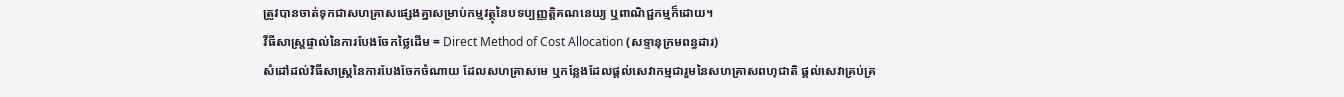ត្រូវបានចាត់ទុកជាសហគ្រាសផ្សេងគ្នាសម្រាប់កម្មវត្ថុនៃបទប្បញ្ញត្តិគណនេយ្យ ឬពាណិជ្ជកម្មក៏ដោយ។
វីធីសាស្ត្រផ្ទាល់នៃការបែងចែកថ្លៃដើម = Direct Method of Cost Allocation (សទ្ទានុក្រមពន្ធដារ)
សំដៅដល់វិធីសាស្រ្តនៃការបែងចែកចំណាយ ដែលសហគ្រាសមេ ឬកន្លែងដែលផ្តល់សេវាកម្មជារួមនៃសហគ្រាសពហុជាតិ ផ្តល់សេវាគ្រប់គ្រ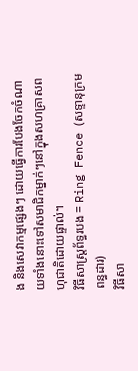ង និងសេវាកម្មផ្សេងៗ ដោយធ្វើការបែងចែកចំណាយទាំងនោះទៅសមាជិកម្នាក់ៗនៅក្នុងសហគ្រាសពហុជាតិដោយផ្ទាល់។
វិធីសាស្ត្រព័ទ្ធរបង = Ring Fence (សទ្ទានុក្រមពន្ធដារ)
វិធីសា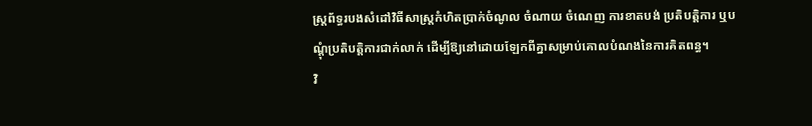ស្ត្រព័ទ្ធរបងសំដៅវិធីសាស្ត្រកំហិតប្រាក់ចំណូល ចំណាយ ចំណេញ ការខាតបង់ ប្រតិបត្តិការ ឬបណ្តុំប្រតិបត្តិការជាក់លាក់ ដើម្បីឱ្យនៅដោយឡែកពីគ្នាសម្រាប់គោលបំណងនៃការគិតពន្ធ។
វិ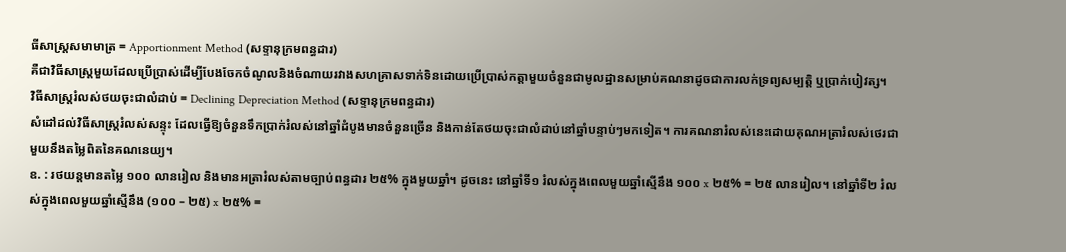ធីសាស្ត្រសមាមាត្រ = Apportionment Method (សទ្ទានុក្រមពន្ធដារ)
គឺជាវិធីសាស្រ្តមួយដែលប្រើប្រាស់ដើម្បីបែងចែកចំណូលនិងចំណាយរវាងសហគ្រាសទាក់ទិនដោយប្រើប្រាស់កត្តាមួយចំនួនជាមូលដ្ឋានសម្រាប់គណនាដូចជាការលក់ទ្រព្យសម្បត្តិ ឬប្រាក់បៀវត្ស។
វិធីសាស្ដ្ររំលស់ថយចុះជាលំដាប់ = Declining Depreciation Method (សទ្ទានុក្រមពន្ធដារ)
សំដៅដល់វិធីសាស្រ្តរំលស់សន្ទុះ ដែលធ្វើឱ្យចំនួនទឹកប្រាក់រំលស់នៅឆ្នាំដំបូងមានចំនួនច្រើន និងកាន់តែថយចុះជាលំដាប់នៅឆ្នាំបន្ទាប់ៗមកទៀត។ ការគណនារំលស់នេះដោយគុណអត្រារំលស់ថេរជាមួយនឹងតម្លៃពិតនៃគណនេយ្យ។
ឧ. : រថយន្តមានតម្លៃ ១០០ លានរៀល និងមានអត្រារំលស់តាមច្បាប់ពន្ធដារ ២៥% ក្នុងមួយឆ្នាំ។ ដូចនេះ នៅឆ្នាំទី១ រំលស់ក្នុងពេលមួយឆ្នាំស្មើនឹង ១០០ x ២៥% = ២៥ លានរៀល។ នៅឆ្នាំទី២ រំលស់ក្នុងពេលមួយឆ្នាំស្មើនឹង (១០០ – ២៥) x ២៥% =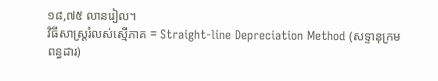១៨,៧៥ លានរៀល។
វិធីសាស្ដ្ររំលស់ស្មើភាគ = Straight-line Depreciation Method (សទ្ទានុក្រមពន្ធដារ)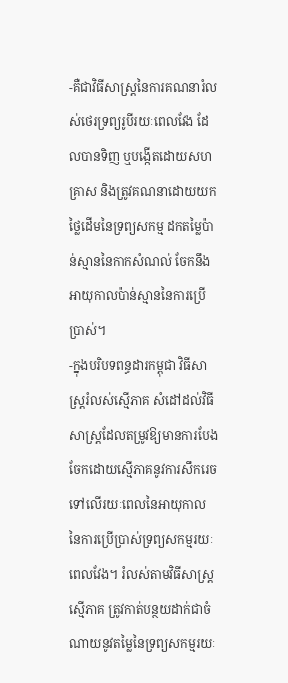-គឺជាវិធីសាស្រ្តនៃការគណនារំលស់ថេរទ្រព្យរូបីរយៈពេលវែង ដែលបានទិញ ឬបង្កើតដោយសហគ្រាស និងត្រូវគណនាដោយយកថ្លៃដើមនៃទ្រព្យសកម្ម ដកតម្លៃប៉ាន់ស្មាននៃកាកសំណល់ ចែកនឹងអាយុកាលប៉ាន់ស្មាននៃការប្រើប្រាស់។
-ក្នុងបរិបទពន្ធដារកម្ពុជា វិធីសាស្ដ្ររំលស់ស្មើភាគ សំដៅដល់វិធីសាស្ត្រដែលតម្រូវឱ្យមានការបែងចែកដោយស្មើភាគនូវការសឹករេចទៅលើរយៈពេលនៃអាយុកាលនៃការប្រើប្រាស់ទ្រព្យសកម្មរយៈពេលវែង។ រំលស់តាមវិធីសាស្ដ្រស្មើភាគ ត្រូវកាត់បន្ថយដាក់ជាចំណាយនូវតម្លៃនៃទ្រព្យសកម្មរយៈ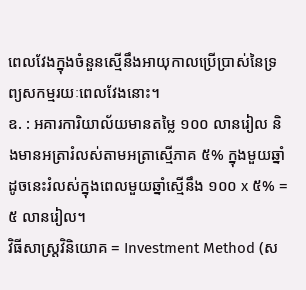ពេលវែងក្នុងចំនួនស្មើនឹងអាយុកាលប្រើប្រាស់នៃទ្រព្យសកម្មរយៈពេលវែងនោះ។
ឧ. : អគារការិយាល័យមានតម្លៃ ១០០ លានរៀល និងមានអត្រារំលស់តាមអត្រាស្មើភាគ ៥% ក្នុងមួយឆ្នាំ ដូចនេះរំលស់ក្នុងពេលមួយឆ្នាំស្មើនឹង ១០០ x ៥% = ៥ លានរៀល។
វិធីសាស្រ្តវិនិយោគ = Investment Method (ស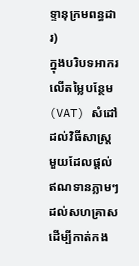ទ្ទានុក្រមពន្ធដារ)
ក្នុងបរិបទអាករលើតម្លៃបន្ថែម (VAT) សំដៅដល់វិធីសាស្រ្តមួយដែលផ្តល់ឥណទានភ្លាមៗដល់សហគ្រាស ដើម្បីកាត់កង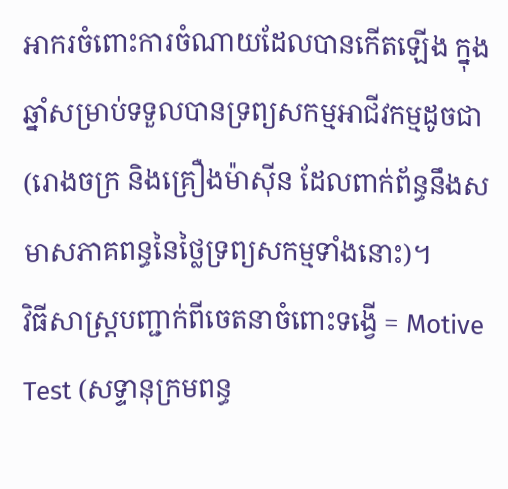អាករចំពោះការចំណាយដែលបានកើតឡើង ក្នុងឆ្នាំសម្រាប់ទទួលបានទ្រព្យសកម្មអាជីវកម្មដូចជា (រោងចក្រ និងគ្រឿងម៉ាស៊ីន ដែលពាក់ព័ន្ធនឹងសមាសភាគពន្ធនៃថ្លៃទ្រព្យសកម្មទាំងនោះ)។
វិធីសាស្ត្របញ្ជាក់ពីចេតនាចំពោះទង្វើ = Motive Test (សទ្ទានុក្រមពន្ធ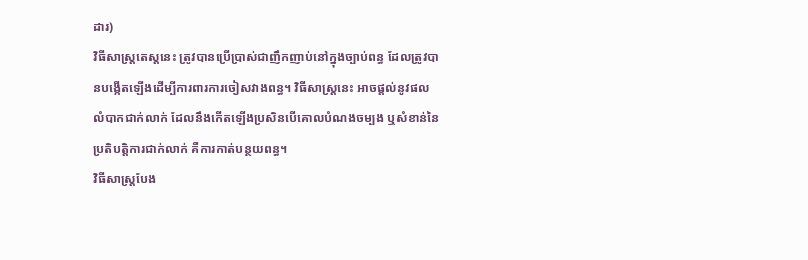ដារ)
វិធីសាស្រ្តតេស្តនេះ ត្រូវបានប្រើប្រាស់ជាញឹកញាប់នៅក្នុងច្បាប់ពន្ធ ដែលត្រូវបានបង្កើតឡើងដើម្បីការពារការចៀសវាងពន្ធ។ វិធីសាស្រ្តនេះ អាចផ្តល់នូវផលលំបាកជាក់លាក់ ដែលនឹងកើតឡើងប្រសិនបើគោលបំណងចម្បង ឬសំខាន់នៃប្រតិបត្តិការជាក់លាក់ គឺការកាត់បន្ថយពន្ធ។
វិធីសាស្រ្តបែង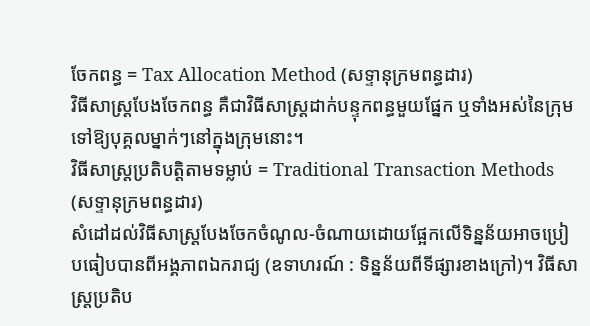ចែកពន្ធ = Tax Allocation Method (សទ្ទានុក្រមពន្ធដារ)
វិធីសាស្រ្តបែងចែកពន្ធ គឺជាវិធីសាស្រ្តដាក់បន្ទុកពន្ធមួយផ្នែក ឬទាំងអស់នៃក្រុមទៅឱ្យបុគ្គលម្នាក់ៗនៅក្នុងក្រុមនោះ។
វិធីសាស្ត្រប្រតិបត្តិតាមទម្លាប់ = Traditional Transaction Methods (សទ្ទានុក្រមពន្ធដារ)
សំដៅដល់វិធីសាស្ត្របែងចែកចំណូល-ចំណាយដោយផ្អែកលើទិន្នន័យអាចប្រៀបធៀបបានពីអង្គភាពឯករាជ្យ (ឧទាហរណ៍ : ទិន្នន័យពីទីផ្សារខាងក្រៅ)។ វិធីសាស្ត្រប្រតិប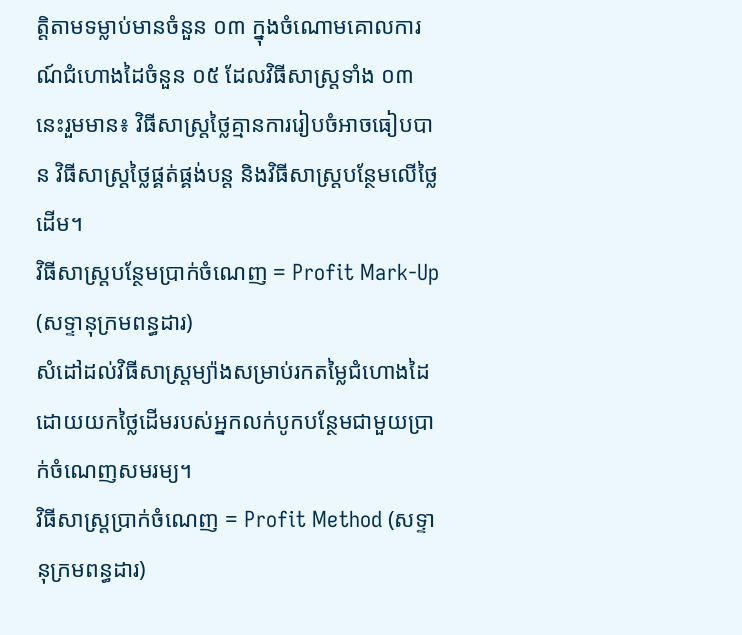ត្តិតាមទម្លាប់មានចំនួន ០៣ ក្នុងចំណោមគោលការណ៍ជំហោងដៃចំនួន ០៥ ដែលវិធីសាស្ត្រទាំង ០៣ នេះរួមមាន៖ វិធីសាស្ត្រថ្លៃគ្មានការរៀបចំអាចធៀបបាន វិធីសាស្ត្រថ្លៃផ្គត់ផ្គង់បន្ត និងវិធីសាស្ត្របន្ថែមលើថ្លៃដើម។
វិធីសាស្ត្របន្ថែមប្រាក់ចំណេញ = Profit Mark-Up (សទ្ទានុក្រមពន្ធដារ)
សំដៅដល់វិធីសាស្រ្តម្យ៉ាងសម្រាប់រកតម្លៃជំហោងដៃ ដោយយកថ្លៃដើមរបស់អ្នកលក់បូកបន្ថែមជាមួយប្រាក់ចំណេញសមរម្យ។
វិធីសាស្រ្តប្រាក់ចំណេញ = Profit Method (សទ្ទានុក្រមពន្ធដារ)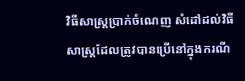វិធីសាស្រ្តប្រាក់ចំណេញ សំដៅដល់វិធីសាស្រ្តដែលត្រូវបានប្រើនៅក្នុងករណី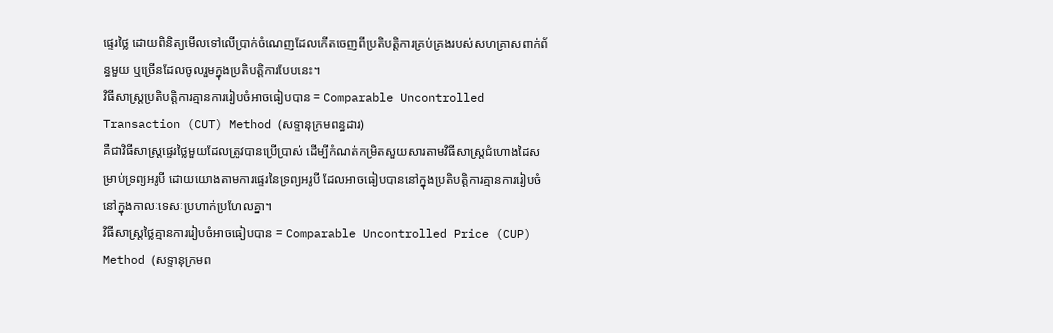ផ្ទេរថ្លៃ ដោយពិនិត្យមើលទៅលើប្រាក់ចំណេញដែលកើតចេញពីប្រតិបត្តិការគ្រប់គ្រងរបស់សហគ្រាសពាក់ព័ន្ធមួយ ឬច្រើនដែលចូលរួមក្នុងប្រតិបត្តិការបែបនេះ។
វិធីសាស្ត្រប្រតិបត្តិការគ្មានការរៀបចំអាចធៀបបាន = Comparable Uncontrolled Transaction (CUT) Method (សទ្ទានុក្រមពន្ធដារ)
គឺជាវិធីសាស្ត្រផ្ទេរថ្លៃមួយដែលត្រូវបានប្រើប្រាស់ ដើម្បីកំណត់កម្រិតសួយសារតាមវិធីសាស្ត្រជំហោងដៃសម្រាប់ទ្រព្យអរូបី ដោយយោងតាមការផ្ទេរនៃទ្រព្យអរូបី ដែលអាចធៀបបាននៅក្នុងប្រតិបត្តិការគ្មានការរៀបចំនៅក្នុងកាលៈទេសៈប្រហាក់ប្រហែលគ្នា។
វិធីសាស្ត្រថ្លៃគ្មានការរៀបចំអាចធៀបបាន = Comparable Uncontrolled Price (CUP) Method (សទ្ទានុក្រមព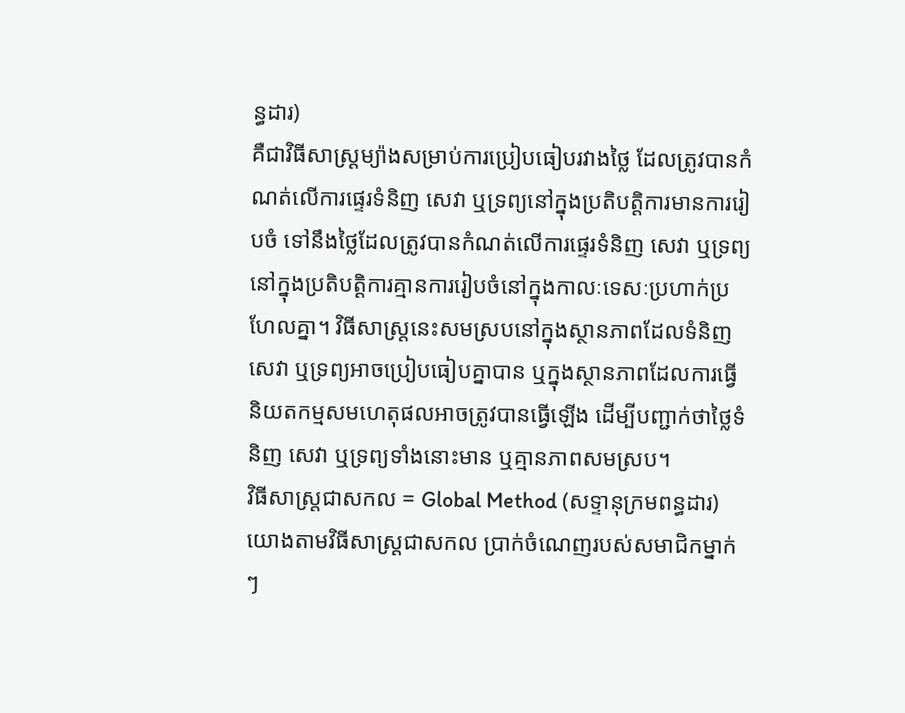ន្ធដារ)
គឺជាវិធីសាស្រ្តម្យ៉ាងសម្រាប់ការប្រៀបធៀបរវាងថ្លៃ ដែលត្រូវបានកំណត់លើការផ្ទេរទំនិញ សេវា ឬទ្រព្យនៅក្នុងប្រតិបត្តិការមានការរៀបចំ ទៅនឹងថ្លៃដែលត្រូវបានកំណត់លើការផ្ទេរទំនិញ សេវា ឬទ្រព្យនៅក្នុងប្រតិបត្តិការគ្មានការរៀបចំនៅក្នុងកាលៈទេសៈប្រហាក់ប្រហែលគ្នា។ វិធីសាស្រ្តនេះសមស្របនៅក្នុងស្ថានភាពដែលទំនិញ សេវា ឬទ្រព្យអាចប្រៀបធៀបគ្នាបាន ឬក្នុងស្ថានភាពដែលការធ្វើនិយតកម្មសមហេតុផលអាចត្រូវបានធ្វើឡើង ដើម្បីបញ្ជាក់ថាថ្លៃទំនិញ សេវា ឬទ្រព្យទាំងនោះមាន ឬគ្មានភាពសមស្រប។
វិធីសាស្រ្តជាសកល = Global Method (សទ្ទានុក្រមពន្ធដារ)
យោងតាមវិធីសាស្រ្តជាសកល ប្រាក់ចំណេញរបស់សមាជិកម្នាក់ៗ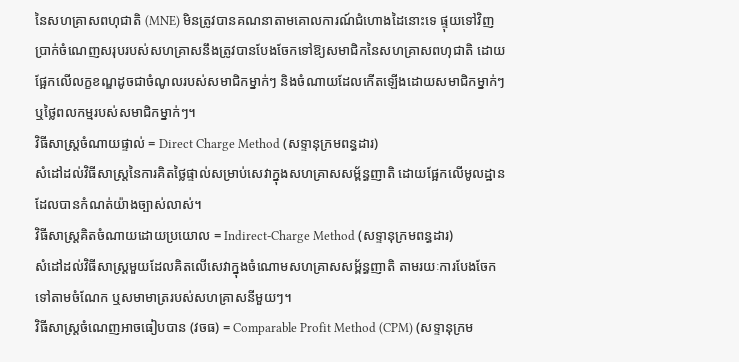នៃសហគ្រាសពហុជាតិ (MNE) មិនត្រូវបានគណនាតាមគោលការណ៍ជំហោងដៃនោះទេ ផ្ទុយទៅវិញប្រាក់ចំណេញសរុបរបស់សហគ្រាសនឹងត្រូវបានបែងចែកទៅឱ្យសមាជិកនៃសហគ្រាសពហុជាតិ ដោយផ្អែកលើលក្ខខណ្ឌដូចជាចំណូលរបស់សមាជិកម្នាក់ៗ និងចំណាយដែលកើតឡើងដោយសមាជិកម្នាក់ៗ ឬថ្លៃពលកម្មរបស់សមាជិកម្នាក់ៗ។
វិធីសាស្ត្រចំណាយផ្ទាល់ = Direct Charge Method (សទ្ទានុក្រមពន្ធដារ)
សំដៅដល់វិធីសាស្រ្តនៃការគិតថ្លៃផ្ទាល់សម្រាប់សេវាក្នុងសហគ្រាសសម្ព័ន្ធញាតិ ដោយផ្អែកលើមូលដ្ឋានដែលបានកំណត់យ៉ាងច្បាស់លាស់។
វិធីសាស្រ្តគិតចំណាយដោយប្រយោល = Indirect-Charge Method (សទ្ទានុក្រមពន្ធដារ)
សំដៅដល់វិធីសាស្រ្តមួយដែលគិតលើសេវាក្នុងចំណោមសហគ្រាសសម្ព័ន្ធញាតិ តាមរយៈការបែងចែកទៅតាមចំណែក ឬសមាមាត្ររបស់សហគ្រាសនីមួយៗ។
វិធីសាស្ត្រចំណេញអាចធៀបបាន (វចធ) = Comparable Profit Method (CPM) (សទ្ទានុក្រម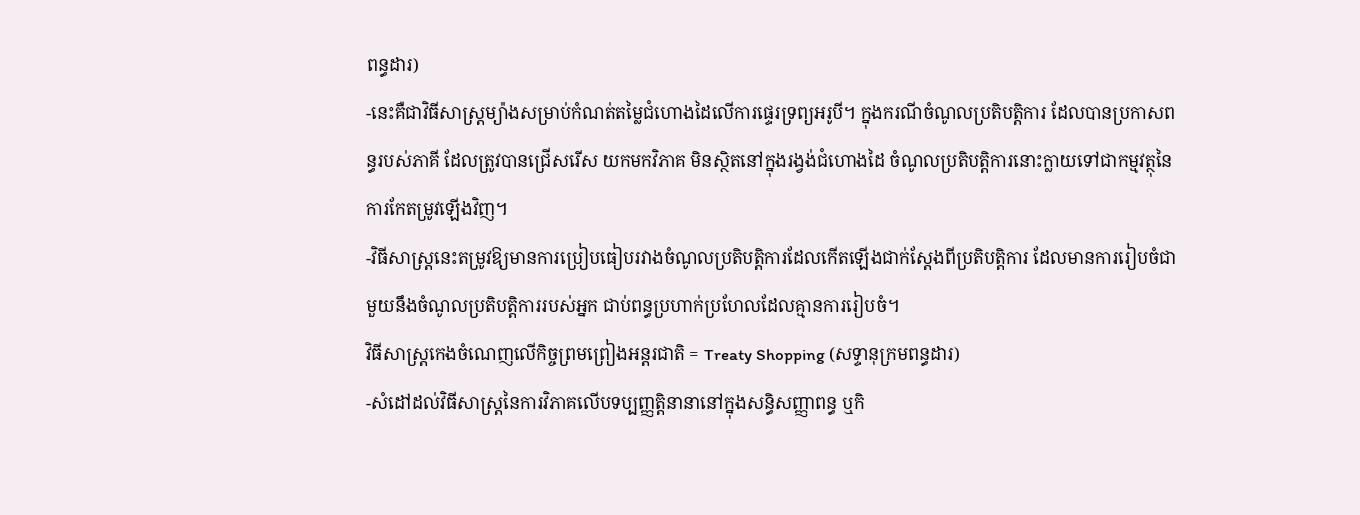ពន្ធដារ)
-នេះគឺជាវិធីសាស្ត្រម្យ៉ាងសម្រាប់កំណត់តម្លៃជំហោងដៃលើការផ្ទេរទ្រព្យអរូបី។ ក្នុងករណីចំណូលប្រតិបត្តិការ ដែលបានប្រកាសពន្ធរបស់ភាគី ដែលត្រូវបានជ្រើសរើស យកមកវិភាគ មិនស្ថិតនៅក្នុងរង្វង់ជំហោងដៃ ចំណូលប្រតិបត្តិការនោះក្លាយទៅជាកម្មវត្ថុនៃការកែតម្រូវឡើងវិញ។
-វិធីសាស្ត្រនេះតម្រូវឱ្យមានការប្រៀបធៀបរវាងចំណូលប្រតិបត្តិការដែលកើតឡើងជាក់ស្តែងពីប្រតិបត្តិការ ដែលមានការរៀបចំជាមួយនឹងចំណូលប្រតិបត្តិការរបស់អ្នក ជាប់ពន្ធប្រហាក់ប្រហែលដែលគ្មានការរៀបចំ។
វិធីសាស្ត្រកេងចំណេញលើកិច្ចព្រមព្រៀងអន្តរជាតិ = Treaty Shopping (សទ្ទានុក្រមពន្ធដារ)
-សំដៅដល់វិធីសាស្រ្ដនៃការវិភាគលើបទប្បញ្ញត្តិនានានៅក្នុងសន្ធិសញ្ញាពន្ធ ឬកិ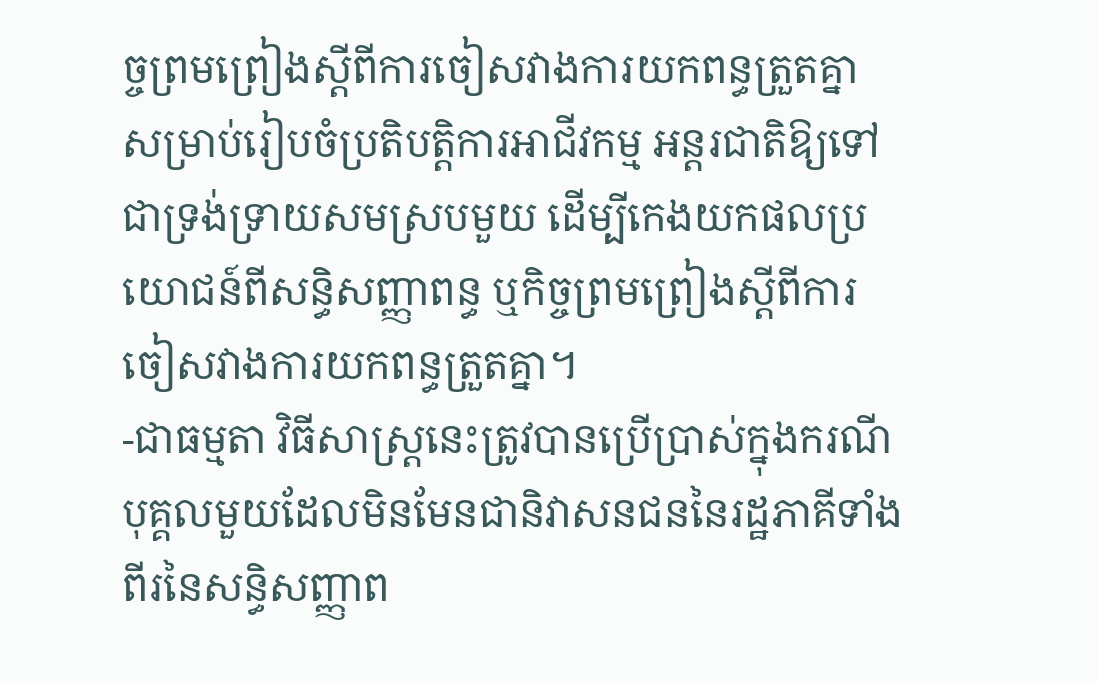ច្ចព្រមព្រៀងស្តីពីការចៀសវាងការយកពន្ធត្រួតគ្នា សម្រាប់រៀបចំប្រតិបត្តិការអាជីវកម្ម អន្ដរជាតិឱ្យទៅជាទ្រង់ទ្រាយសមស្របមួយ ដើម្បីកេងយកផលប្រយោជន៍ពីសន្ធិសញ្ញាពន្ធ ឬកិច្ចព្រមព្រៀងស្តីពីការចៀសវាងការយកពន្ធត្រួតគ្នា។
-ជាធម្មតា វិធីសាស្រ្ដនេះត្រូវបានប្រើប្រាស់ក្នុងករណីបុគ្គលមួយដែលមិនមែនជានិវាសនជននៃរដ្ឋភាគីទាំងពីរនៃសន្ធិសញ្ញាព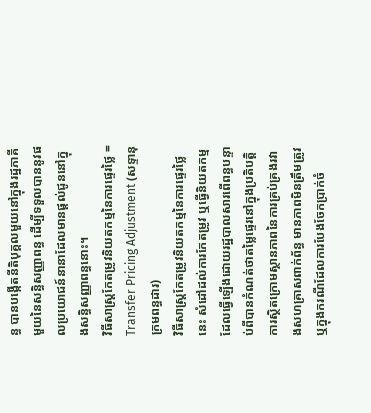ន្ធ បានបង្កើតនីតិបុគ្គលមួយនៅក្នុងរដ្ឋភាគី មួយនៃសន្ធិសញ្ញាពន្ធ ដើម្បីទទួលបាននូវផលប្រយោជន៍នានាដែលមានផ្ដល់ជូននៅក្នុងសន្ធិសញ្ញាពន្ធនោះ។
វិធីសាស្រ្ដកែតម្រូវនិយតកម្មនៃការផ្ទេរថ្លៃ = Transfer Pricing Adjustment (សទ្ទានុក្រមពន្ធដារ)
វិធីសាស្រ្ដកែតម្រូវនិយតកម្មនៃការផ្ទេរថ្លៃនេះ សំដៅដល់ការកែតម្រូវ ឬធ្វើនិយតកម្មដែលធ្វើឡើងដោយរដ្ឋបាលសារពើពន្ធបន្ទាប់ពីបានកំណត់ថាតម្លៃផ្ទេរនៅក្នុងប្រតិបត្តិការស្ថិតក្រោមស្ថានភាពនៃការគ្រប់គ្រងរវាងសហគ្រាសពាក់ព័ន្ធ មានភាពមិនត្រឹមត្រូវ ឬក្នុងករណីដែលការបែងចែកប្រាក់ចំ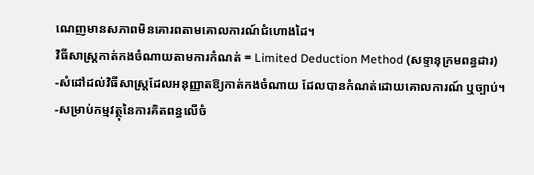ណេញមានសភាពមិនគោរពតាមគោលការណ៍ជំហោងដៃ។
វិធីសាស្ត្រកាត់កងចំណាយតាមការកំណត់ = Limited Deduction Method (សទ្ទានុក្រមពន្ធដារ)
-សំដៅដល់វិធីសាស្រ្តដែលអនុញ្ញាតឱ្យកាត់កងចំណាយ ដែលបានកំណត់ដោយគោលការណ៍ ឬច្បាប់។
-សម្រាប់កម្មវត្ថុនៃការគិតពន្ធលើចំ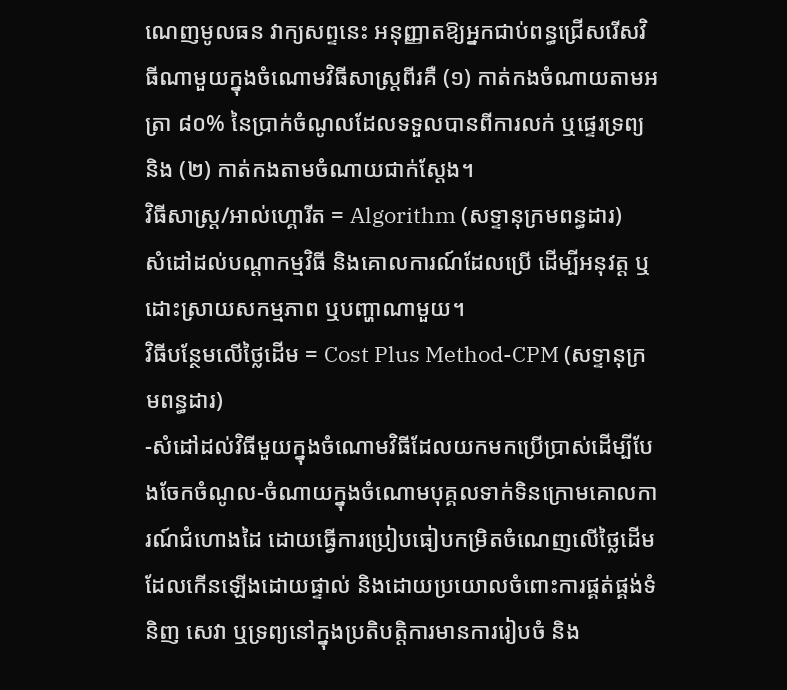ណេញមូលធន វាក្យសព្ទនេះ អនុញ្ញាតឱ្យអ្នកជាប់ពន្ធជ្រើសរើសវិធីណាមួយក្នុងចំណោមវិធីសាស្ត្រពីរគឺ (១) កាត់កងចំណាយតាមអត្រា ៨០% នៃប្រាក់ចំណូលដែលទទួលបានពីការលក់ ឬផ្ទេរទ្រព្យ និង (២) កាត់កងតាមចំណាយជាក់ស្តែង។
វិធីសាស្ត្រ/អាល់ហ្គោរីត = Algorithm (សទ្ទានុក្រមពន្ធដារ)
សំដៅដល់បណ្តាកម្មវិធី និងគោលការណ៍ដែលប្រើ ដើម្បីអនុវត្ត ឬដោះស្រាយសកម្មភាព ឬបញ្ហាណាមួយ។
វិធីបន្ថែមលើថ្លៃដើម = Cost Plus Method-CPM (សទ្ទានុក្រមពន្ធដារ)
-សំដៅដល់វិធីមួយក្នុងចំណោមវិធីដែលយកមកប្រើប្រាស់ដើម្បីបែងចែកចំណូល-ចំណាយក្នុងចំណោមបុគ្គលទាក់ទិនក្រោមគោលការណ៍ជំហោងដៃ ដោយធ្វើការប្រៀបធៀបកម្រិតចំណេញលើថ្លៃដើម ដែលកើនឡើងដោយផ្ទាល់ និងដោយប្រយោលចំពោះការផ្គត់ផ្គង់ទំនិញ សេវា ឬទ្រព្យនៅក្នុងប្រតិបត្តិការមានការរៀបចំ និង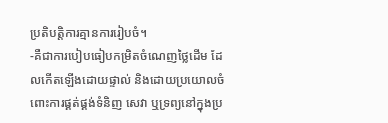ប្រតិបត្តិការគ្មានការរៀបចំ។
-គឺជាការបៀបធៀបកម្រិតចំណេញថ្លៃដើម ដែលកើតឡើងដោយផ្ទាល់ និងដោយប្រយោលចំពោះការផ្គត់ផ្គង់ទំនិញ សេវា ឬទ្រព្យនៅក្នុងប្រ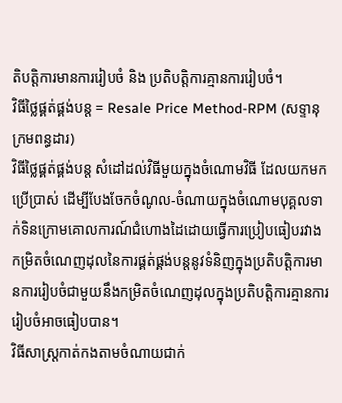តិបត្តិការមានការរៀបចំ និង ប្រតិបត្តិការគ្មានការរៀបចំ។
វិធីថ្លៃផ្គត់ផ្គង់បន្ដ = Resale Price Method-RPM (សទ្ទានុក្រមពន្ធដារ)
វិធីថ្លៃផ្គត់ផ្គង់បន្ដ សំដៅដល់វិធីមួយក្នុងចំណោមវិធី ដែលយកមកប្រើប្រាស់ ដើម្បីបែងចែកចំណូល-ចំណាយក្នុងចំណោមបុគ្គលទាក់ទិនក្រោមគោលការណ៍ជំហោងដៃដោយធ្វើការប្រៀបធៀបរវាងកម្រិតចំណេញដុលនៃការផ្គត់ផ្គង់បន្តនូវទំនិញក្នុងប្រតិបត្តិការមានការរៀបចំជាមួយនឹងកម្រិតចំណេញដុលក្នុងប្រតិបត្តិការគ្មានការរៀបចំអាចធៀបបាន។
វិធីសាស្ត្រកាត់កងតាមចំណាយជាក់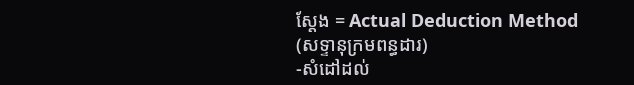ស្តែង = Actual Deduction Method (សទ្ទានុក្រមពន្ធដារ)
-សំដៅដល់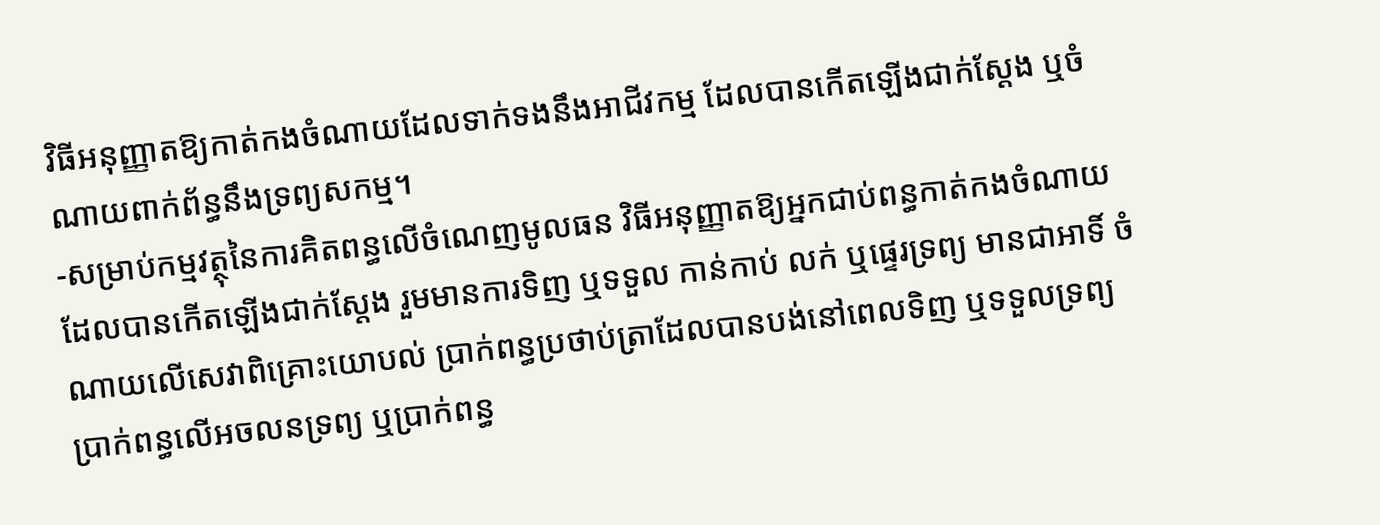វិធីអនុញ្ញាតឱ្យកាត់កងចំណាយដែលទាក់ទងនឹងអាជីវកម្ម ដែលបានកើតឡើងជាក់ស្តែង ឬចំណាយពាក់ព័ន្ធនឹងទ្រព្យសកម្ម។
-សម្រាប់កម្មវត្ថុនៃការគិតពន្ធលើចំណេញមូលធន វិធីអនុញ្ញាតឱ្យអ្នកជាប់ពន្ធកាត់កងចំណាយដែលបានកើតឡើងជាក់ស្តែង រួមមានការទិញ ឬទទួល កាន់កាប់ លក់ ឬផ្ទេរទ្រព្យ មានជាអាទិ៍ ចំណាយលើសេវាពិគ្រោះយោបល់ ប្រាក់ពន្ធប្រថាប់ត្រាដែលបានបង់នៅពេលទិញ ឬទទួលទ្រព្យ ប្រាក់ពន្ធលើអចលនទ្រព្យ ឬប្រាក់ពន្ធ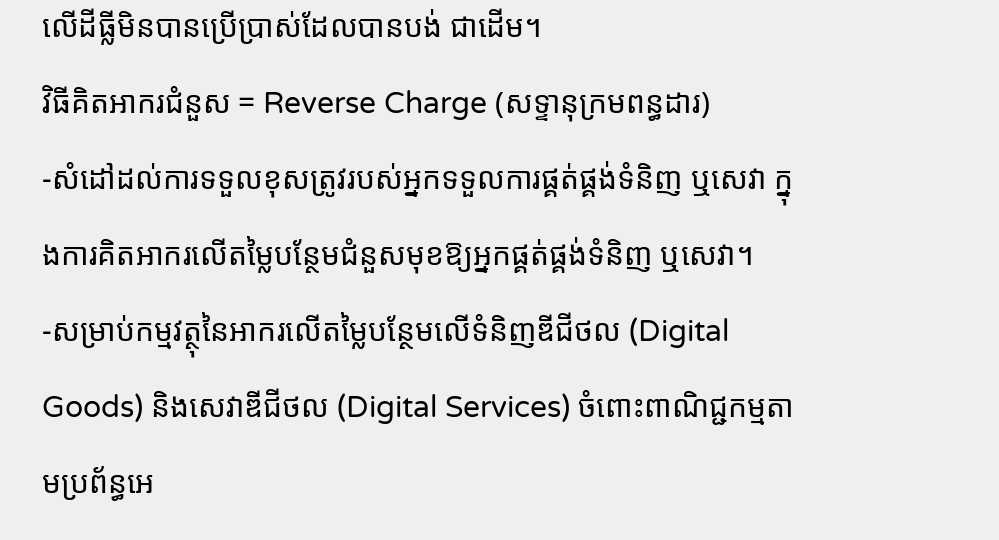លើដីធ្លីមិនបានប្រើប្រាស់ដែលបានបង់ ជាដើម។
វិធីគិតអាករជំនួស = Reverse Charge (សទ្ទានុក្រមពន្ធដារ)
-សំដៅដល់ការទទួលខុសត្រូវរបស់អ្នកទទួលការផ្គត់ផ្គង់ទំនិញ ឬសេវា ក្នុងការគិតអាករលើតម្លៃបន្ថែមជំនួសមុខឱ្យអ្នកផ្គត់ផ្គង់ទំនិញ ឬសេវា។
-សម្រាប់កម្មវត្ថុនៃអាករលើតម្លៃបន្ថែមលើទំនិញឌីជីថល (Digital Goods) និងសេវាឌីជីថល (Digital Services) ចំពោះពាណិជ្ជកម្មតាមប្រព័ន្ធអេ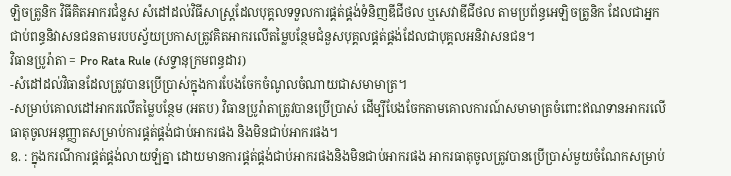ឡិចត្រូនិក វិធីគិតអាករជំនួស សំដៅដល់វិធីសាស្រ្តដែលបុគ្គលទទួលការផ្គត់ផ្គង់ទំនិញឌីជីថល ឬសេវាឌីជីថល តាមប្រព័ន្ធអេឡិចត្រូនិក ដែលជាអ្នកជាប់ពន្ធនិវាសនជនតាមរបបស្វ័យប្រកាសត្រូវគិតអាករលើតម្លៃបន្ថែមជំនួសបុគ្គលផ្គត់ផ្គង់ដែលជាបុគ្គលអនិវាសនជន។
វិធានប្រូរ៉ាតា = Pro Rata Rule (សទ្ទានុក្រមពន្ធដារ)
-សំដៅដល់វិធានដែលត្រូវបានប្រើប្រាស់ក្នុងការបែងចែកចំណូលចំណាយជាសមាមាត្រ។
-សម្រាប់គោលដៅអាករលើតម្លៃបន្ថែម (អតប) វិធានប្រូរ៉ាតាត្រូវបានប្រើប្រាស់ ដើម្បីបែងចែកតាមគោលការណ៍សមាមាត្រចំពោះឥណទានអាករលើធាតុចូលអនុញ្ញាតសម្រាប់ការផ្គត់ផ្គង់ជាប់អាករផង និងមិនជាប់អាករផង។
ឧ. : ក្នុងករណីការផ្គត់ផ្គង់លាយឡំគ្នា ដោយមានការផ្គត់ផ្គង់ជាប់អាករផងនិងមិនជាប់អាករផង អាករធាតុចូលត្រូវបានប្រើប្រាស់មួយចំណែកសម្រាប់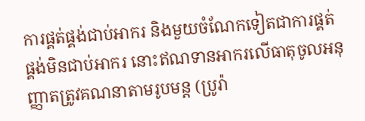ការផ្គត់ផ្គង់ជាប់អាករ និងមួយចំណែកទៀតជាការផ្គត់ផ្គង់មិនជាប់អាករ នោះឥណទានអាករលើធាតុចូលអនុញ្ញាតត្រូវគណនាតាមរូបមន្ត (ប្រូរ៉ា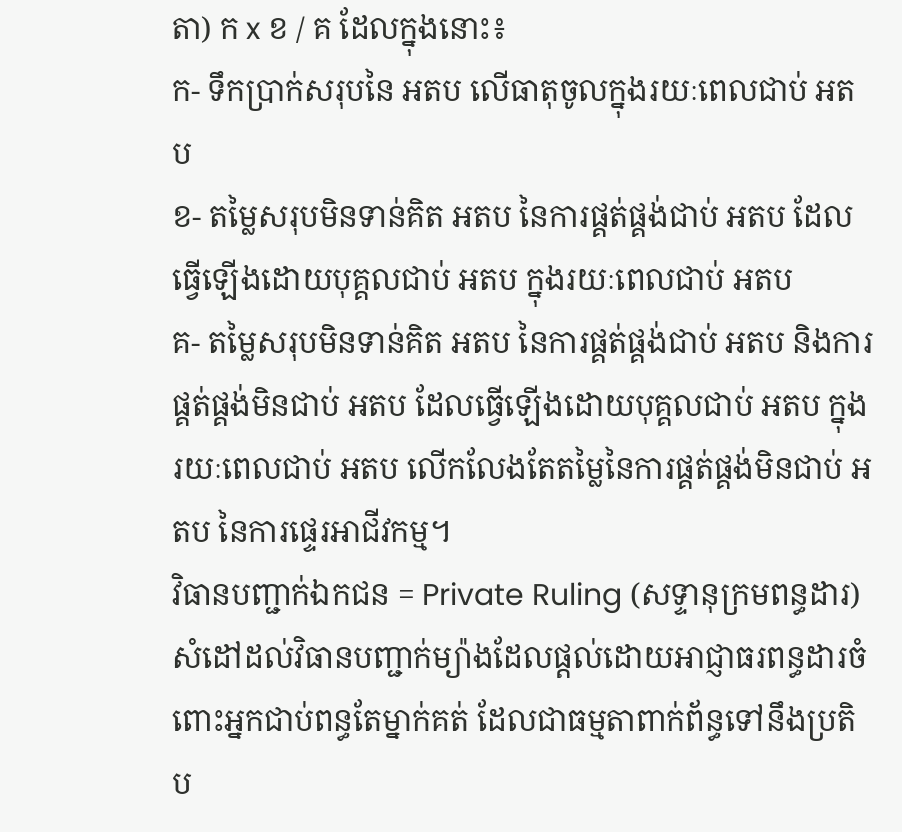តា) ក x ខ / គ ដែលក្នុងនោះ៖
ក- ទឹកប្រាក់សរុបនៃ អតប លើធាតុចូលក្នុងរយៈពេលជាប់ អតប
ខ- តម្លៃសរុបមិនទាន់គិត អតប នៃការផ្គត់ផ្គង់ជាប់ អតប ដែលធ្វើឡើងដោយបុគ្គលជាប់ អតប ក្នុងរយៈពេលជាប់ អតប
គ- តម្លៃសរុបមិនទាន់គិត អតប នៃការផ្គត់ផ្គង់ជាប់ អតប និងការផ្គត់ផ្គង់មិនជាប់ អតប ដែលធ្វើឡើងដោយបុគ្គលជាប់ អតប ក្នុងរយៈពេលជាប់ អតប លើកលែងតែតម្លៃនៃការផ្គត់ផ្គង់មិនជាប់ អតប នៃការផ្ទេរអាជីវកម្ម។
វិធានបញ្ជាក់ឯកជន = Private Ruling (សទ្ទានុក្រមពន្ធដារ)
សំដៅដល់វិធានបញ្ជាក់ម្យ៉ាងដែលផ្តល់ដោយអាជ្ញាធរពន្ធដារចំពោះអ្នកជាប់ពន្ធតែម្នាក់គត់ ដែលជាធម្មតាពាក់ព័ន្ធទៅនឹងប្រតិប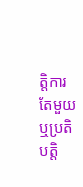ត្តិការតែមួយ ឬប្រតិបត្តិ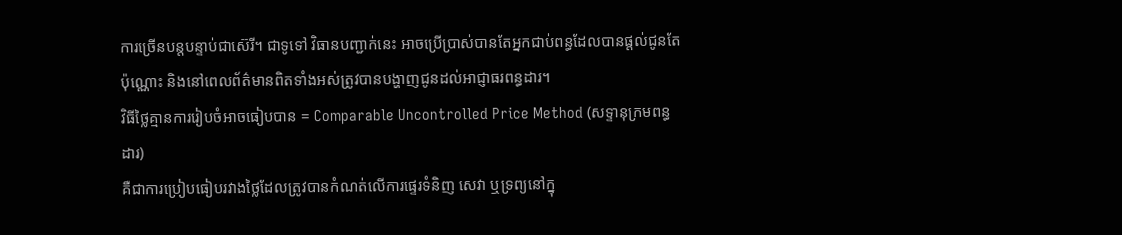ការច្រើនបន្តបន្ទាប់ជាស៊េរី។ ជាទូទៅ វិធានបញ្ជាក់នេះ អាចប្រើប្រាស់បានតែអ្នកជាប់ពន្ធដែលបានផ្តល់ជូនតែប៉ុណ្ណោះ និងនៅពេលព័ត៌មានពិតទាំងអស់ត្រូវបានបង្ហាញជូនដល់អាជ្ញាធរពន្ធដារ។
វិធីថ្លៃគ្មានការរៀបចំអាចធៀបបាន = Comparable Uncontrolled Price Method (សទ្ទានុក្រមពន្ធដារ)
គឺជាការប្រៀបធៀបរវាងថ្លៃដែលត្រូវបានកំណត់លើការផ្ទេរទំនិញ សេវា ឬទ្រព្យនៅក្នុ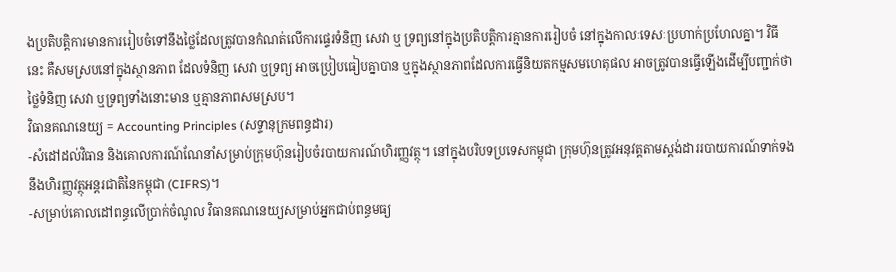ងប្រតិបត្តិការមានការរៀបចំទៅនឹងថ្លៃដែលត្រូវបានកំណត់លើការផ្ទេរទំនិញ សេវា ឬ ទ្រព្យនៅក្នុងប្រតិបត្តិការគ្មានការរៀបចំ នៅក្នុងកាលៈទេសៈប្រហាក់ប្រហែលគ្នា។ វិធីនេះ គឺសមស្របនៅក្នុងស្ថានភាព ដែលទំនិញ សេវា ឬទ្រព្យ អាចប្រៀបធៀបគ្នាបាន ឬក្នុងស្ថានភាពដែលការធ្វើនិយតកម្មសមហេតុផល អាចត្រូវបានធ្វើឡើងដើម្បីបញ្ជាក់ថាថ្លៃទំនិញ សេវា ឬទ្រព្យទាំងនោះមាន ឬគ្មានភាពសមស្រប។
វិធានគណនេយ្យ = Accounting Principles (សទ្ទានុក្រមពន្ធដារ)
-សំដៅដល់វិធាន និងគោលការណ៍ណែនាំសម្រាប់ក្រុមហ៊ុនរៀបចំរបាយការណ៍ហិរញ្ញវត្ថុ។ នៅក្នុងបរិបទប្រទេសកម្ពុជា ក្រុមហ៊ុនត្រូវអនុវត្តតាមស្តង់ដាររបាយការណ៍ទាក់ទងនឹងហិរញ្ញវត្ថុអន្តរជាតិនៃកម្ពុជា (CIFRS)។
-សម្រាប់គោលដៅពន្ធលើប្រាក់ចំណូល វិធានគណនេយ្យសម្រាប់អ្នកជាប់ពន្ធមធ្យ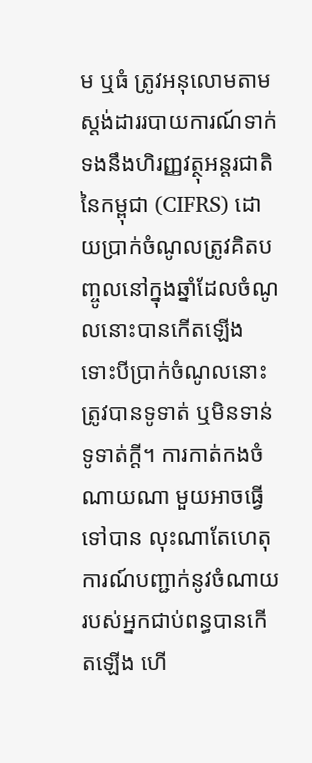ម ឬធំ ត្រូវអនុលោមតាមស្តង់ដាររបាយការណ៍ទាក់ទងនឹងហិរញ្ញវត្ថុអន្តរជាតិនៃកម្ពុជា (CIFRS) ដោយប្រាក់ចំណូលត្រូវគិតបញ្ចូលនៅក្នុងឆ្នាំដែលចំណូលនោះបានកើតឡើង ទោះបីប្រាក់ចំណូលនោះត្រូវបានទូទាត់ ឬមិនទាន់ទូទាត់ក្ដី។ ការកាត់កងចំណាយណា មួយអាចធ្វើទៅបាន លុះណាតែហេតុការណ៍បញ្ជាក់នូវចំណាយរបស់អ្នកជាប់ពន្ធបានកើតឡើង ហើ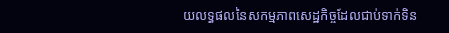យលទ្ធផលនៃសកម្មភាពសេដ្ឋកិច្ចដែលជាប់ទាក់ទិន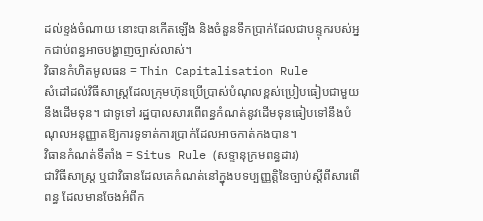ដល់ខ្ទង់ចំណាយ នោះបានកើតឡើង និងចំនួនទឹកប្រាក់ដែលជាបន្ទុករបស់អ្នកជាប់ពន្ធអាចបង្ហាញច្បាស់លាស់។
វិធានកំហិតមូលធន = Thin Capitalisation Rule
សំដៅដល់វិធីសាស្ត្រដែលក្រុមហ៊ុនប្រើប្រាស់បំណុលខ្ពស់ប្រៀបធៀបជាមួយនឹងដើមទុន។ ជាទូទៅ រដ្ឋបាលសារពើពន្ធកំណត់នូវដើមទុនធៀបទៅនឹងបំណុលអនុញ្ញាតឱ្យការទូទាត់ការប្រាក់ដែលអាចកាត់កងបាន។
វិធានកំណត់ទីតាំង = Situs Rule (សទ្ទានុក្រមពន្ធដារ)
ជាវិធីសាស្រ្ត ឬជាវិធានដែលគេកំណត់នៅក្នុងបទប្បញ្ញត្តិនៃច្បាប់ស្តីពីសារពើពន្ធ ដែលមានចែងអំពីក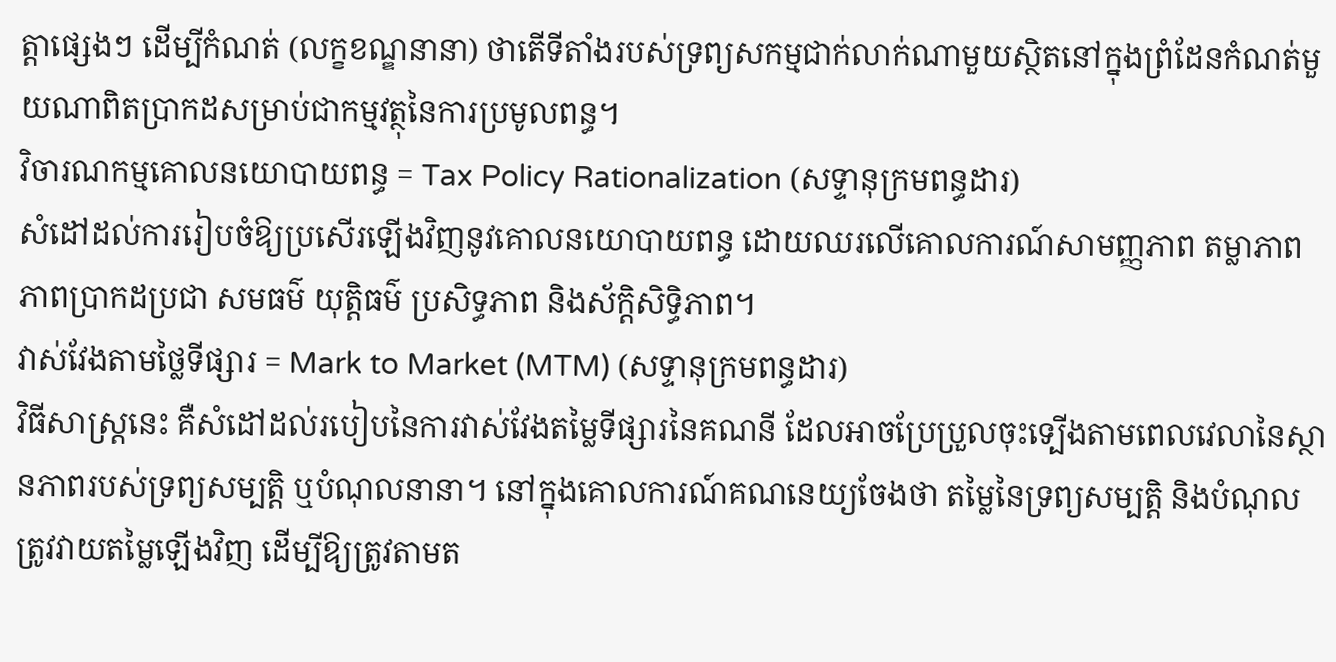ត្តាផ្សេងៗ ដើម្បីកំណត់ (លក្ខខណ្ឌនានា) ថាតើទីតាំងរបស់ទ្រព្យសកម្មជាក់លាក់ណាមួយស្ថិតនៅក្នុងព្រំដែនកំណត់មួយណាពិតប្រាកដសម្រាប់ជាកម្មវត្ថុនៃការប្រមូលពន្ធ។
វិចារណកម្មគោលនយោបាយពន្ធ = Tax Policy Rationalization (សទ្ទានុក្រមពន្ធដារ)
សំដៅដល់ការរៀបចំឱ្យប្រសើរឡើងវិញនូវគោលនយោបាយពន្ធ ដោយឈរលើគោលការណ៍សាមញ្ញភាព តម្លាភាព ភាពប្រាកដប្រជា សមធម៌ យុត្តិធម៌ ប្រសិទ្ធភាព និងស័ក្តិសិទ្ធិភាព។
វាស់វែងតាមថ្លៃទីផ្សារ = Mark to Market (MTM) (សទ្ទានុក្រមពន្ធដារ)
វិធីសាស្ត្រនេះ គឺសំដៅដល់របៀបនៃការវាស់វែងតម្លៃទីផ្សារនៃគណនី ដែលអាចប្រែប្រួលចុះទ្បើងតាមពេលវេលានៃស្ថានភាពរបស់ទ្រព្យសម្បត្តិ ឬបំណុលនានា។ នៅក្នុងគោលការណ៍គណនេយ្យចែងថា តម្លៃនៃទ្រព្យសម្បត្តិ និងបំណុលត្រូវវាយតម្លៃឡើងវិញ ដើម្បីឱ្យត្រូវតាមត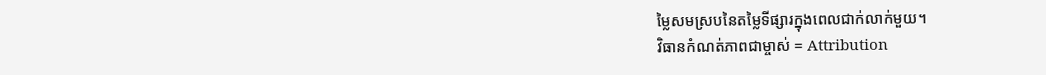ម្លៃសមស្របនៃតម្លៃទីផ្សារក្នុងពេលជាក់លាក់មួយ។
វិធានកំណត់ភាពជាម្ចាស់ = Attribution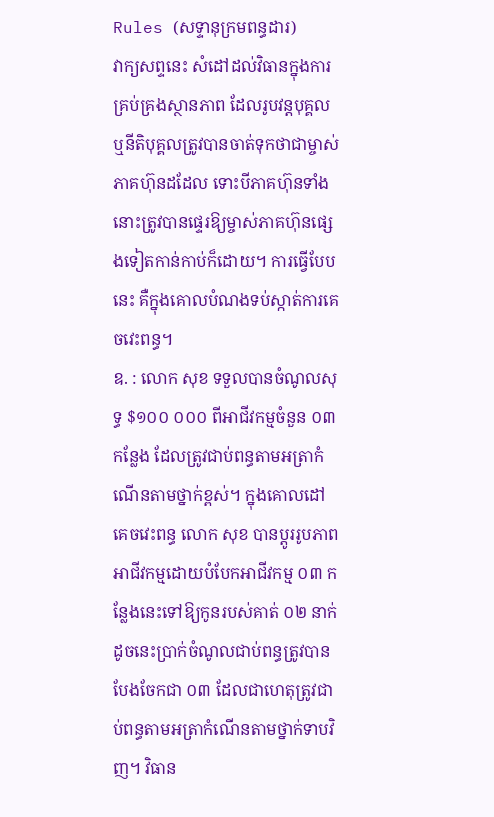Rules (សទ្ទានុក្រមពន្ធដារ)
វាក្យសព្ទនេះ សំដៅដល់វិធានក្នុងការគ្រប់គ្រងស្ថានភាព ដែលរូបវន្តបុគ្គល ឬនីតិបុគ្គលត្រូវបានចាត់ទុកថាជាម្ចាស់ភាគហ៊ុនដដែល ទោះបីភាគហ៊ុនទាំងនោះត្រូវបានផ្ទេរឱ្យម្ចាស់ភាគហ៊ុនផ្សេងទៀតកាន់កាប់ក៏ដោយ។ ការធ្វើបែបនេះ គឺក្នុងគោលបំណងទប់ស្កាត់ការគេចវេះពន្ធ។
ឧ. : លោក សុខ ទទួលបានចំណូលសុទ្ធ $១០០ ០០០ ពីអាជីវកម្មចំនួន ០៣ កន្លែង ដែលត្រូវជាប់ពន្ធតាមអត្រាកំណើនតាមថ្នាក់ខ្ពស់។ ក្នុងគោលដៅគេចវេះពន្ធ លោក សុខ បានប្តូររូបភាពអាជីវកម្មដោយបំបែកអាជីវកម្ម ០៣ កន្លែងនេះទៅឱ្យកូនរបស់គាត់ ០២ នាក់ ដូចនេះប្រាក់ចំណូលជាប់ពន្ធត្រូវបានបែងចែកជា ០៣ ដែលជាហេតុត្រូវជាប់ពន្ធតាមអត្រាកំណើនតាមថ្នាក់ទាបវិញ។ វិធាន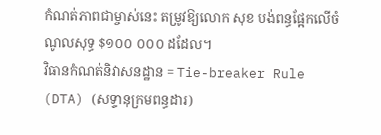កំណត់ភាពជាម្ចាស់នេះ តម្រូវឱ្យលោក សុខ បង់ពន្ធផ្អែកលើចំណូលសុទ្ធ $១០០ ០០០ ដដែល។
វិធានកំណត់និវាសនដ្ឋាន = Tie-breaker Rule (DTA) (សទ្ទានុក្រមពន្ធដារ)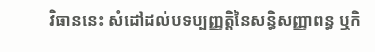វិធាននេះ សំដៅដល់បទប្បញ្ញតិ្តនៃសន្ធិសញ្ញាពន្ធ ឬកិ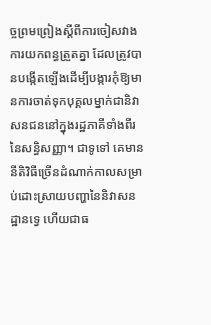ច្ចព្រមព្រៀងស្តីពីការចៀសវាងការយកពន្ធត្រួតគ្នា ដែលត្រូវបានបង្កើតឡើងដើម្បីបង្ការកុំឱ្យមានការចាត់ទុកបុគ្គលម្នាក់ជានិវាសនជននៅក្នុងរដ្ឋភាគីទាំងពីរនៃសន្ធិសញ្ញា។ ជាទូទៅ គេមាននីតិវិធីច្រើនដំណាក់កាលសម្រាប់ដោះស្រាយបញ្ហានៃនិវាសនដ្ឋានទ្វេ ហើយជាធ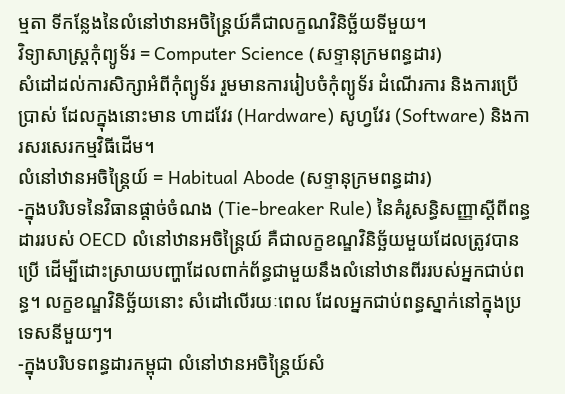ម្មតា ទីកន្លែងនៃលំនៅឋានអចិន្រ្តៃយ៍គឺជាលក្ខណវិនិច្ឆ័យទីមួយ។
វិទ្យាសាស្ត្រកុំព្យូទ័រ = Computer Science (សទ្ទានុក្រមពន្ធដារ)
សំដៅដល់ការសិក្សាអំពីកុំព្យូទ័រ រួមមានការរៀបចំកុំព្យូទ័រ ដំណើរការ និងការប្រើប្រាស់ ដែលក្នុងនោះមាន ហាដវែរ (Hardware) សូហ្វវែរ (Software) និងការសរសេរកម្មវិធីដើម។
លំនៅឋានអចិន្ត្រៃយ៍ = Habitual Abode (សទ្ទានុក្រមពន្ធដារ)
-ក្នុងបរិបទនៃវិធានផ្តាច់ចំណង (Tie-breaker Rule) នៃគំរូសន្ធិសញ្ញាស្តីពីពន្ធដាររបស់ OECD លំនៅឋានអចិន្ត្រៃយ៍ គឺជាលក្ខខណ្ឌវិនិច្ឆ័យមួយដែលត្រូវបានប្រើ ដើម្បីដោះស្រាយបញ្ហាដែលពាក់ព័ន្ធជាមួយនឹងលំនៅឋានពីររបស់អ្នកជាប់ពន្ធ។ លក្ខខណ្ឌវិនិច្ឆ័យនោះ សំដៅលើរយៈពេល ដែលអ្នកជាប់ពន្ធស្នាក់នៅក្នុងប្រទេសនីមួយៗ។
-ក្នុងបរិបទពន្ធដារកម្ពុជា លំនៅឋានអចិន្ត្រៃយ៍សំ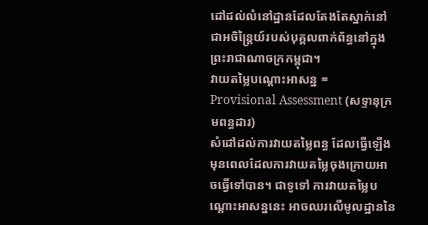ដៅដល់លំនៅដ្ឋានដែលតែងតែស្នាក់នៅជាអចិន្ត្រៃយ៍របស់បុគ្គលពាក់ព័ន្ធនៅក្នុងព្រះរាជាណាចក្រកម្ពុជា។
វាយតម្លៃបណ្តោះអាសន្ន = Provisional Assessment (សទ្ទានុក្រមពន្ធដារ)
សំដៅដល់ការវាយតម្លៃពន្ធ ដែលធ្វើឡើងមុនពេលដែលការវាយតម្លៃចុងក្រោយអាចធ្វើទៅបាន។ ជាទូទៅ ការវាយតម្លៃបណ្តោះអាសន្ននេះ អាចឈរលើមូលដ្ឋាននៃ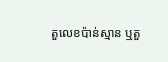តួលេខប៉ាន់ស្មាន ឬតួ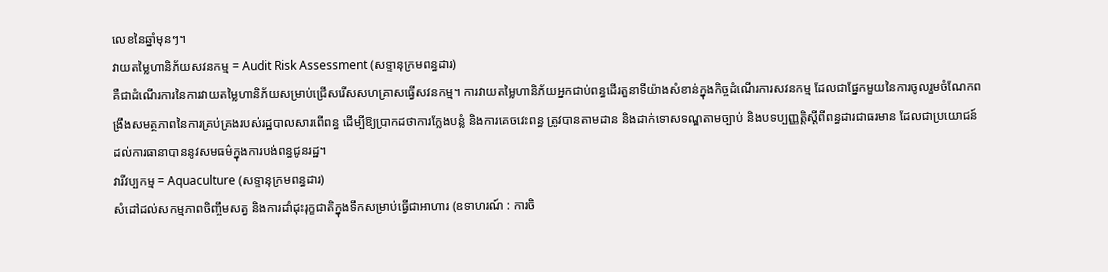លេខនៃឆ្នាំមុនៗ។
វាយតម្លៃហានិភ័យសវនកម្ម = Audit Risk Assessment (សទ្ទានុក្រមពន្ធដារ)
គឺជាដំណើរការនៃការវាយតម្លៃហានិភ័យសម្រាប់ជ្រើសរើសសហគ្រាសធ្វើសវនកម្ម។ ការវាយតម្លៃហានិភ័យអ្នកជាប់ពន្ធដើរតួនាទីយ៉ាងសំខាន់ក្នុងកិច្ចដំណើរការសវនកម្ម ដែលជាផ្នែកមួយនៃការចូលរួមចំណែកពង្រឹងសមត្ថភាពនៃការគ្រប់គ្រងរបស់រដ្ឋបាលសារពើពន្ធ ដើម្បីឱ្យប្រាកដថាការក្លែងបន្លំ និងការគេចវេះពន្ធ ត្រូវបានតាមដាន និងដាក់ទោសទណ្ឌតាមច្បាប់ និងបទប្បញ្ញត្តិស្តីពីពន្ធដារជាធរមាន ដែលជាប្រយោជន៍ដល់ការធានាបាននូវសមធម៌ក្នុងការបង់ពន្ធជូនរដ្ឋ។
វារីវប្បកម្ម = Aquaculture (សទ្ទានុក្រមពន្ធដារ)
សំដៅដល់សកម្មភាពចិញ្ចឹមសត្វ និងការដាំដុះរុក្ខជាតិក្នុងទឹកសម្រាប់ធ្វើជាអាហារ (ឧទាហរណ៍ : ការចិ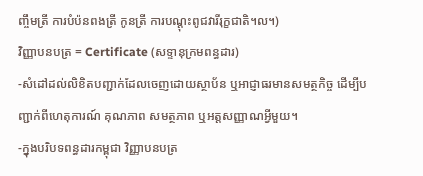ញ្ចឹមត្រី ការបំប៉នពងត្រី កូនត្រី ការបណ្តុះពូជវារីរុក្ខជាតិ។ល។)
វិញ្ញាបនបត្រ = Certificate (សទ្ទានុក្រមពន្ធដារ)
-សំដៅដល់លិខិតបញ្ជាក់ដែលចេញដោយស្ថាប័ន ឬអាជ្ញាធរមានសមត្ថកិច្ច ដើម្បីបញ្ជាក់ពីហេតុការណ៍ គុណភាព សមត្ថភាព ឬអត្តសញ្ញាណអ្វីមួយ។
-ក្នុងបរិបទពន្ធដារកម្ពុជា វិញ្ញាបនបត្រ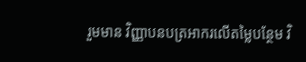រួមមាន វិញ្ញាបនបត្រអាករលើតម្លៃបន្ថែម វិ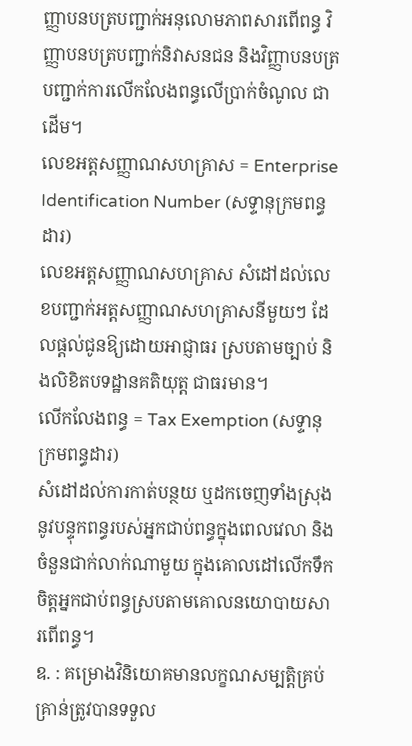ញ្ញាបនបត្របញ្ជាក់អនុលោមភាពសារពើពន្ធ វិញ្ញាបនបត្របញ្ជាក់និវាសនជន និងវិញ្ញាបនបត្របញ្ជាក់ការលើកលែងពន្ធលើប្រាក់ចំណូល ជាដើម។
លេខអត្តសញ្ញាណសហគ្រាស = Enterprise Identification Number (សទ្ទានុក្រមពន្ធដារ)
លេខអត្តសញ្ញាណសហគ្រាស សំដៅដល់លេខបញ្ជាក់អត្តសញ្ញាណសហគ្រាសនីមួយៗ ដែលផ្តល់ជូនឱ្យដោយអាជ្ញាធរ ស្របតាមច្បាប់ និងលិខិតបទដ្ឋានគតិយុត្ត ជាធរមាន។
លើកលែងពន្ធ = Tax Exemption (សទ្ទានុក្រមពន្ធដារ)
សំដៅដល់ការកាត់បន្ថយ ឬដកចេញទាំងស្រុងនូវបន្ទុកពន្ធរបស់អ្នកជាប់ពន្ធក្នុងពេលវេលា និងចំនួនជាក់លាក់ណាមួយ ក្នុងគោលដៅលើកទឹកចិត្តអ្នកជាប់ពន្ធស្របតាមគោលនយោបាយសារពើពន្ធ។
ឧ. : គម្រោងវិនិយោគមានលក្ខណសម្បត្តិគ្រប់គ្រាន់ត្រូវបានទទួល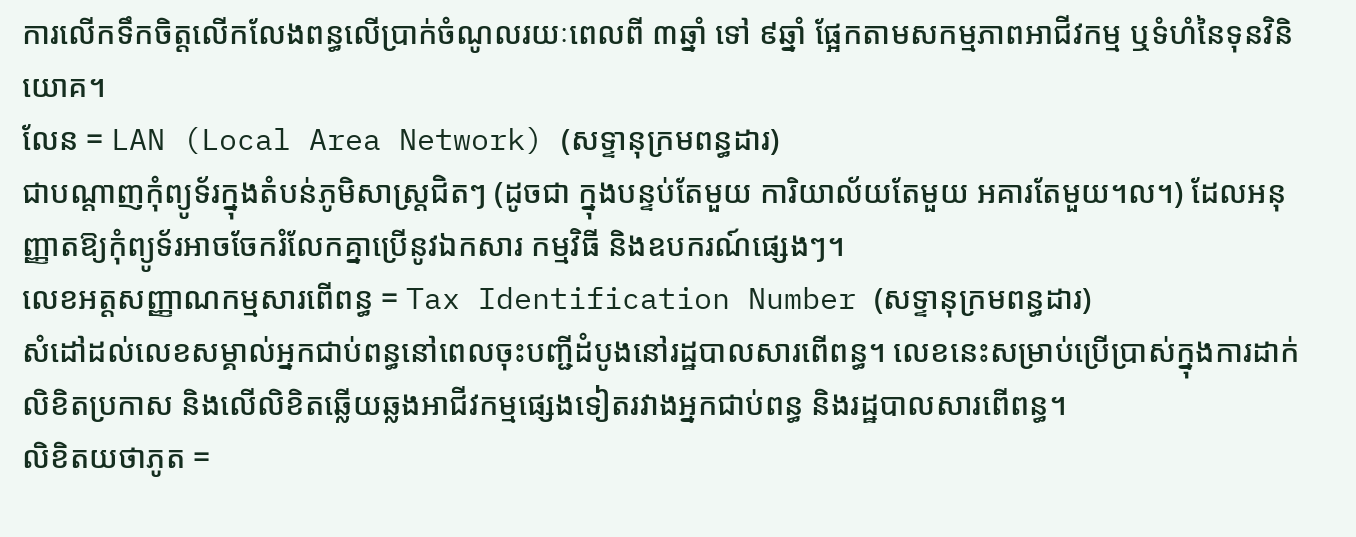ការលើកទឹកចិត្តលើកលែងពន្ធលើប្រាក់ចំណូលរយៈពេលពី ៣ឆ្នាំ ទៅ ៩ឆ្នាំ ផ្អែកតាមសកម្មភាពអាជីវកម្ម ឬទំហំនៃទុនវិនិយោគ។
លែន = LAN (Local Area Network) (សទ្ទានុក្រមពន្ធដារ)
ជាបណ្ដាញកុំព្យូទ័រក្នុងតំបន់ភូមិសាស្រ្តជិតៗ (ដូចជា ក្នុងបន្ទប់តែមួយ ការិយាល័យតែមួយ អគារតែមួយ។ល។) ដែលអនុញ្ញាតឱ្យកុំព្យូទ័រអាចចែករំលែកគ្នាប្រើនូវឯកសារ កម្មវិធី និងឧបករណ៍ផ្សេងៗ។
លេខអត្តសញ្ញាណកម្មសារពើពន្ធ = Tax Identification Number (សទ្ទានុក្រមពន្ធដារ)
សំដៅដល់លេខសម្គាល់អ្នកជាប់ពន្ធនៅពេលចុះបញ្ជីដំបូងនៅរដ្ឋបាលសារពើពន្ធ។ លេខនេះសម្រាប់ប្រើប្រាស់ក្នុងការដាក់លិខិតប្រកាស និងលើលិខិតឆ្លើយឆ្លងអាជីវកម្មផ្សេងទៀតរវាងអ្នកជាប់ពន្ធ និងរដ្ឋបាលសារពើពន្ធ។
លិខិតយថាភូត =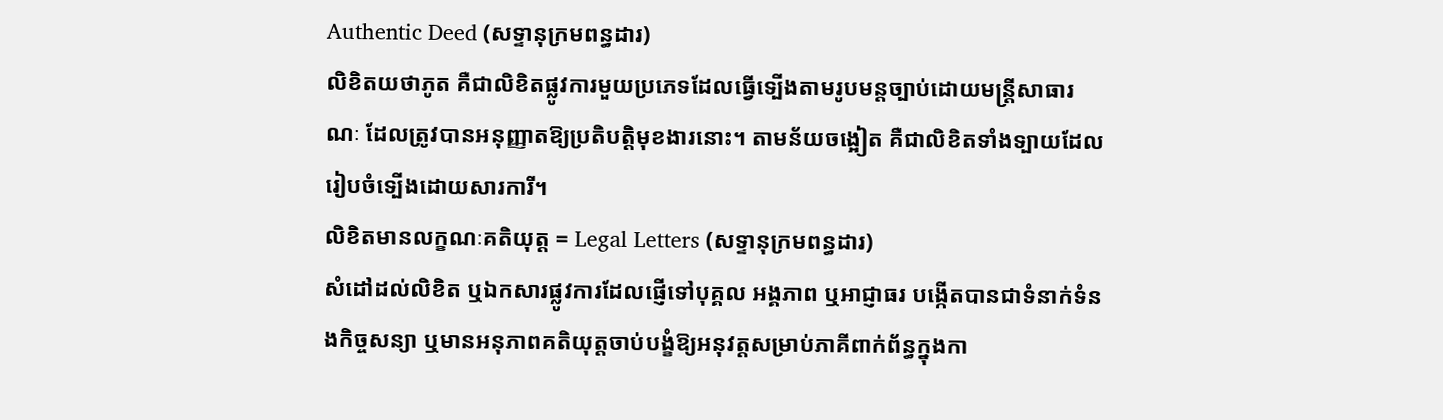Authentic Deed (សទ្ទានុក្រមពន្ធដារ)
លិខិតយថាភូត គឺជាលិខិតផ្លូវការមួយប្រភេទដែលធ្វើទ្បើងតាមរូបមន្តច្បាប់ដោយមន្រ្តីសាធារណៈ ដែលត្រូវបានអនុញ្ញាតឱ្យប្រតិបត្តិមុខងារនោះ។ តាមន័យចង្អៀត គឺជាលិខិតទាំងទ្បាយដែលរៀបចំទ្បើងដោយសារការី។
លិខិតមានលក្ខណៈគតិយុត្ត = Legal Letters (សទ្ទានុក្រមពន្ធដារ)
សំដៅដល់លិខិត ឬឯកសារផ្លូវការដែលផ្ញើទៅបុគ្គល អង្គភាព ឬអាជ្ញាធរ បង្កើតបានជាទំនាក់ទំនងកិច្ចសន្យា ឬមានអនុភាពគតិយុត្តចាប់បង្ខំឱ្យអនុវត្តសម្រាប់ភាគីពាក់ព័ន្ធក្នុងកា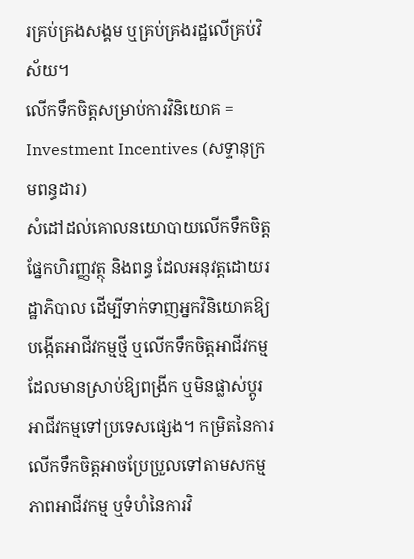រគ្រប់គ្រងសង្គម ឬគ្រប់គ្រងរដ្ឋលើគ្រប់វិស័យ។
លើកទឹកចិត្តសម្រាប់ការវិនិយោគ = Investment Incentives (សទ្ទានុក្រមពន្ធដារ)
សំដៅដល់គោលនយោបាយលើកទឹកចិត្តផ្នែកហិរញ្ញវត្ថុ និងពន្ធ ដែលអនុវត្តដោយរដ្ឋាភិបាល ដើម្បីទាក់ទាញអ្នកវិនិយោគឱ្យបង្កើតអាជីវកម្មថ្មី ឬលើកទឹកចិត្តអាជីវកម្មដែលមានស្រាប់ឱ្យពង្រីក ឬមិនផ្លាស់ប្តូរអាជីវកម្មទៅប្រទេសផ្សេង។ កម្រិតនៃការលើកទឹកចិត្តអាចប្រែប្រួលទៅតាមសកម្មភាពអាជីវកម្ម ឬទំហំនៃការវិ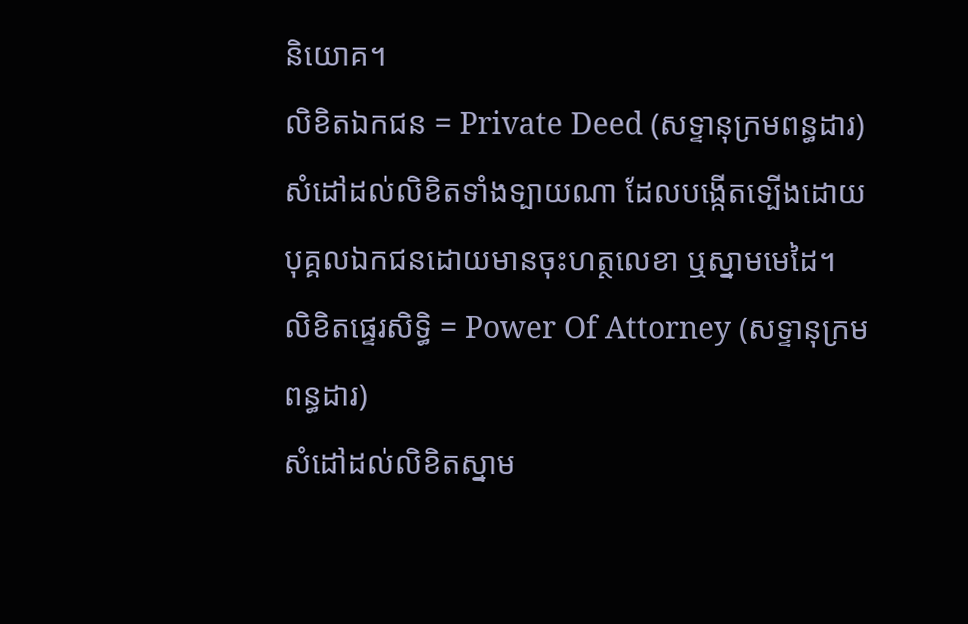និយោគ។
លិខិតឯកជន = Private Deed (សទ្ទានុក្រមពន្ធដារ)
សំដៅដល់លិខិតទាំងទ្បាយណា ដែលបង្កើតទ្បើងដោយបុគ្គលឯកជនដោយមានចុះហត្ថលេខា ឬស្នាមមេដៃ។
លិខិតផ្ទេរសិទ្ធិ = Power Of Attorney (សទ្ទានុក្រមពន្ធដារ)
សំដៅដល់លិខិតស្នាម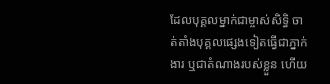ដែលបុគ្គលម្នាក់ជាម្ចាស់សិទ្ធិ ចាត់តាំងបុគ្គលផ្សេងទៀតធ្វើជាភ្នាក់ងារ ឬជាតំណាងរបស់ខ្លួន ហើយ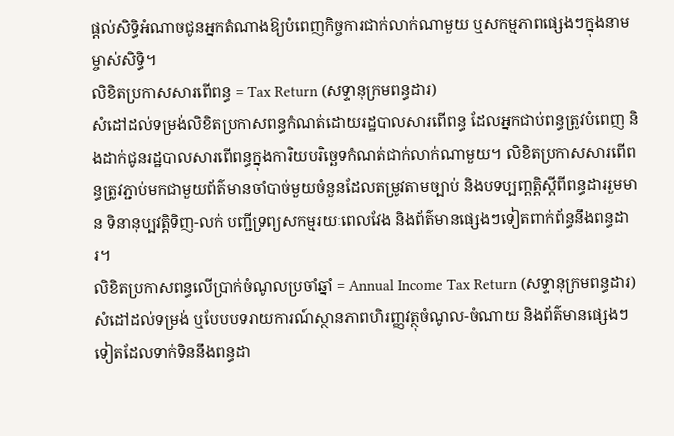ផ្តល់សិទ្ធិអំណាចជូនអ្នកតំណាងឱ្យបំពេញកិច្ចការជាក់លាក់ណាមួយ ឬសកម្មភាពផ្សេងៗក្នុងនាមម្ចាស់សិទ្ធិ។
លិខិតប្រកាសសារពើពន្ធ = Tax Return (សទ្ទានុក្រមពន្ធដារ)
សំដៅដល់ទម្រង់លិខិតប្រកាសពន្ធកំណត់ដោយរដ្ឋបាលសារពើពន្ធ ដែលអ្នកជាប់ពន្ធត្រូវបំពេញ និងដាក់ជូនរដ្ឋបាលសារពើពន្ធក្នុងការិយបរិច្ឆេទកំណត់ជាក់លាក់ណាមួយ។ លិខិតប្រកាសសារពើពន្ធត្រូវភ្ជាប់មកជាមួយព័ត៌មានចាំបាច់មួយចំនួនដែលតម្រូវតាមច្បាប់ និងបទប្បញ្តត្តិស្តីពីពន្ធដាររួមមាន ទិនានុប្បវត្តិទិញ-លក់ បញ្ជីទ្រព្យសកម្មរយៈពេលវែង និងព័ត៌មានផ្សេងៗទៀតពាក់ព័ន្ធនឹងពន្ធដារ។
លិខិតប្រកាសពន្ធលើប្រាក់ចំណូលប្រចាំឆ្នាំ = Annual Income Tax Return (សទ្ទានុក្រមពន្ធដារ)
សំដៅដល់ទម្រង់ ឬបែបបទរាយការណ៍ស្ថានភាពហិរញ្ញវត្ថុចំណូល-ចំណាយ និងព័ត៌មានផ្សេងៗទៀតដែលទាក់ទិននឹងពន្ធដា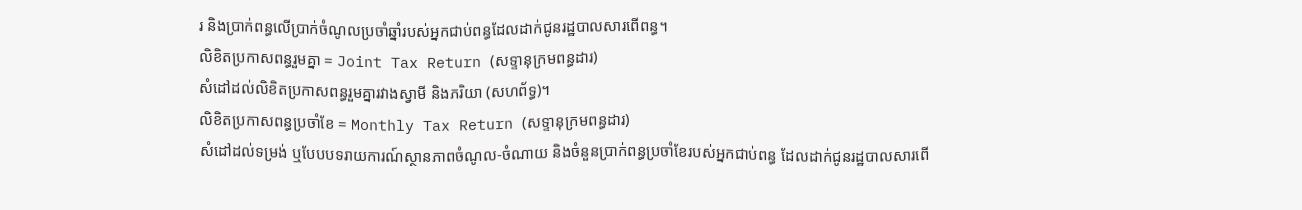រ និងប្រាក់ពន្ធលើប្រាក់ចំណូលប្រចាំឆ្នាំរបស់អ្នកជាប់ពន្ធដែលដាក់ជូនរដ្ឋបាលសារពើពន្ធ។
លិខិតប្រកាសពន្ធរួមគ្នា = Joint Tax Return (សទ្ទានុក្រមពន្ធដារ)
សំដៅដល់លិខិតប្រកាសពន្ធរួមគ្នារវាងស្វាមី និងភរិយា (សហព័ទ្ធ)។
លិខិតប្រកាសពន្ធប្រចាំខែ = Monthly Tax Return (សទ្ទានុក្រមពន្ធដារ)
សំដៅដល់ទម្រង់ ឬបែបបទរាយការណ៍ស្ថានភាពចំណូល-ចំណាយ និងចំនួនប្រាក់ពន្ធប្រចាំខែរបស់អ្នកជាប់ពន្ធ ដែលដាក់ជូនរដ្ឋបាលសារពើ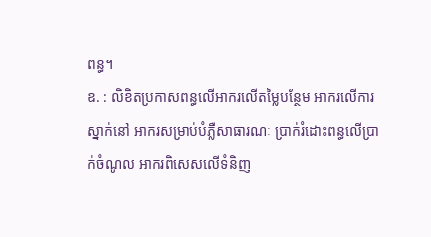ពន្ធ។
ឧ. : លិខិតប្រកាសពន្ធលើអាករលើតម្លៃបន្ថែម អាករលើការស្នាក់នៅ អាករសម្រាប់បំភ្លឺសាធារណៈ ប្រាក់រំដោះពន្ធលើប្រាក់ចំណូល អាករពិសេសលើទំនិញ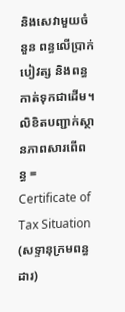និងសេវាមួយចំនួន ពន្ធលើប្រាក់បៀវត្ស និងពន្ធកាត់ទុកជាដើម។
លិខិតបញ្ជាក់ស្ថានភាពសារពើពន្ធ = Certificate of Tax Situation (សទ្ទានុក្រមពន្ធដារ)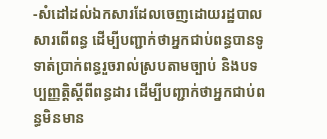-សំដៅដល់ឯកសារដែលចេញដោយរដ្ឋបាលសារពើពន្ធ ដើម្បីបញ្ជាក់ថាអ្នកជាប់ពន្ធបានទូទាត់ប្រាក់ពន្ធរួចរាល់ស្របតាមច្បាប់ និងបទប្បញ្ញត្តិស្តីពីពន្ធដារ ដើម្បីបញ្ជាក់ថាអ្នកជាប់ពន្ធមិនមាន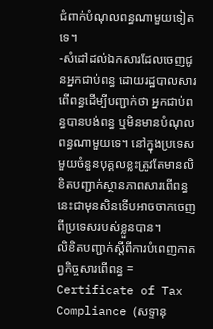ជំពាក់បំណុលពន្ធណាមួយទៀតទេ។
-សំដៅដល់ឯកសារដែលចេញជូនអ្នកជាប់ពន្ធ ដោយរដ្ឋបាលសារពើពន្ធដើម្បីបញ្ជាក់ថា អ្នកជាប់ពន្ធបានបង់ពន្ធ ឬមិនមានបំណុលពន្ធណាមួយទេ។ នៅក្នុងប្រទេសមួយចំនួនបុគ្គលខ្លះត្រូវតែមានលិខិតបញ្ជាក់ស្ថានភាពសារពើពន្ធនេះជាមុនសិនទើបអាចចាកចេញពីប្រទេសរបស់ខ្លួនបាន។
លិខិតបញ្ជាក់ស្តីពីការបំពេញកាតព្វកិច្ចសារពើពន្ធ = Certificate of Tax Compliance (សទ្ទានុ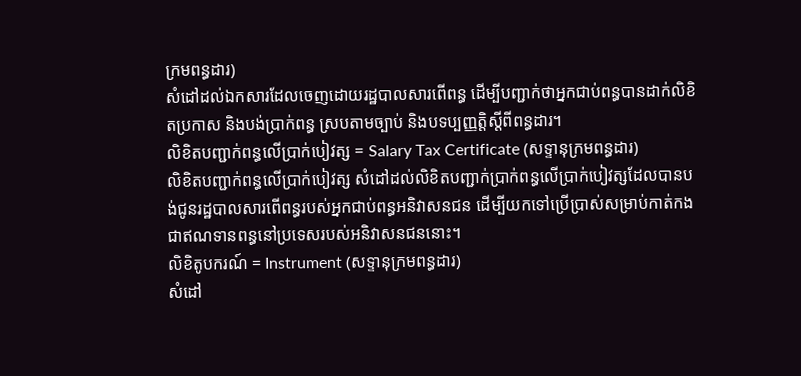ក្រមពន្ធដារ)
សំដៅដល់ឯកសារដែលចេញដោយរដ្ឋបាលសារពើពន្ធ ដើម្បីបញ្ជាក់ថាអ្នកជាប់ពន្ធបានដាក់លិខិតប្រកាស និងបង់ប្រាក់ពន្ធ ស្របតាមច្បាប់ និងបទប្បញ្ញត្តិស្តីពីពន្ធដារ។
លិខិតបញ្ជាក់ពន្ធលើប្រាក់បៀវត្ស = Salary Tax Certificate (សទ្ទានុក្រមពន្ធដារ)
លិខិតបញ្ជាក់ពន្ធលើប្រាក់បៀវត្ស សំដៅដល់លិខិតបញ្ជាក់ប្រាក់ពន្ធលើប្រាក់បៀវត្សដែលបានបង់ជូនរដ្ឋបាលសារពើពន្ធរបស់អ្នកជាប់ពន្ធអនិវាសនជន ដើម្បីយកទៅប្រើប្រាស់សម្រាប់កាត់កងជាឥណទានពន្ធនៅប្រទេសរបស់អនិវាសនជននោះ។
លិខិតូបករណ៍ = Instrument (សទ្ទានុក្រមពន្ធដារ)
សំដៅ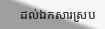ដល់ឯកសារស្រប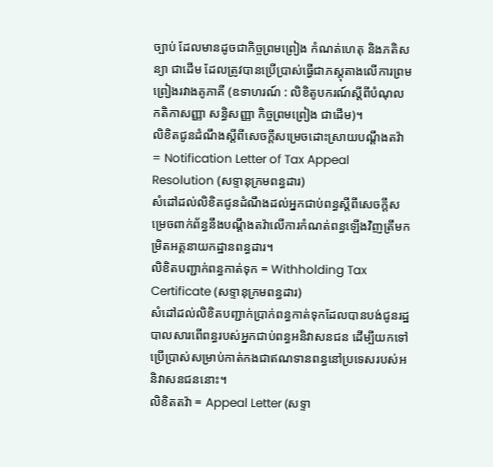ច្បាប់ ដែលមានដូចជាកិច្ចព្រមព្រៀង កំណត់ហេតុ និងភតិសន្យា ជាដើម ដែលត្រូវបានប្រើប្រាស់ធ្វើជាភស្តុតាងលើការព្រមព្រៀងរវាងគូភាគី (ឧទាហរណ៍ : លិខិតូបករណ៍ស្តីពីបំណុល កតិកាសញ្ញា សន្ធិសញ្ញា កិច្ចព្រមព្រៀង ជាដើម)។
លិខិតជូនដំណឹងស្តីពីសេចក្តីសម្រេចដោះស្រាយបណ្តឹងតវ៉ា = Notification Letter of Tax Appeal Resolution (សទ្ទានុក្រមពន្ធដារ)
សំដៅដល់លិខិតជូនដំណឹងដល់អ្នកជាប់ពន្ធស្តីពីសេចក្ដីសម្រេចពាក់ព័ន្ធនឹងបណ្តឹងតវ៉ាលើការកំណត់ពន្ធឡើងវិញត្រឹមកម្រិតអគ្គនាយកដ្ឋានពន្ធដារ។
លិខិតបញ្ជាក់ពន្ធកាត់ទុក = Withholding Tax Certificate (សទ្ទានុក្រមពន្ធដារ)
សំដៅដល់លិខិតបញ្ជាក់ប្រាក់ពន្ធកាត់ទុកដែលបានបង់ជូនរដ្ឋបាលសារពើពន្ធរបស់អ្នកជាប់ពន្ធអនិវាសនជន ដើម្បីយកទៅប្រើប្រាស់សម្រាប់កាត់កងជាឥណទានពន្ធនៅប្រទេសរបស់អនិវាសនជននោះ។
លិខិតតវ៉ា = Appeal Letter (សទ្ទា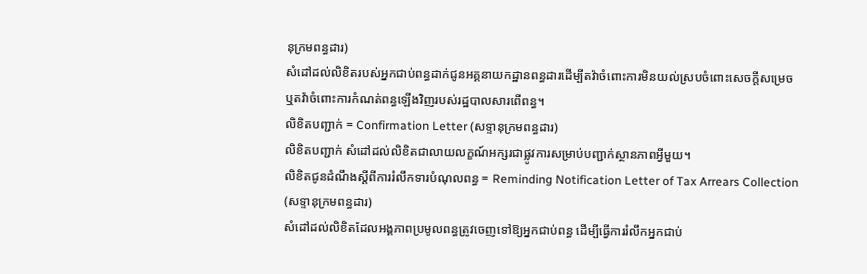នុក្រមពន្ធដារ)
សំដៅដល់លិខិតរបស់អ្នកជាប់ពន្ធដាក់ជូនអគ្គនាយកដ្ឋានពន្ធដារដើម្បីតវ៉ាចំពោះការមិនយល់ស្របចំពោះសេចក្តីសម្រេច ឬតវ៉ាចំពោះការកំណត់ពន្ធឡើងវិញរបស់រដ្ឋបាលសារពើពន្ធ។
លិខិតបញ្ជាក់ = Confirmation Letter (សទ្ទានុក្រមពន្ធដារ)
លិខិតបញ្ជាក់ សំដៅដល់លិខិតជាលាយលក្ខណ៍អក្សរជាផ្លូវការសម្រាប់បញ្ជាក់ស្ថានភាពអ្វីមួយ។
លិខិតជូនដំណឹងស្តីពីការរំលឹកទារបំណុលពន្ធ = Reminding Notification Letter of Tax Arrears Collection (សទ្ទានុក្រមពន្ធដារ)
សំដៅដល់លិខិតដែលអង្គភាពប្រមូលពន្ធត្រូវចេញទៅឱ្យអ្នកជាប់ពន្ធ ដើម្បីធ្វើការរំលឹកអ្នកជាប់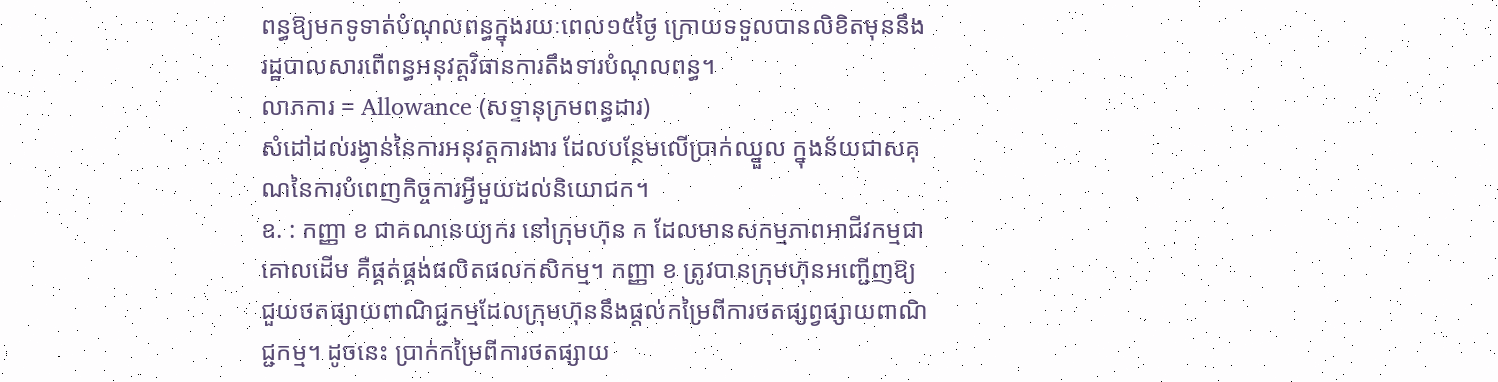ពន្ធឱ្យមកទូទាត់បំណុលពន្ធក្នុងរយៈពេល១៥ថ្ងៃ ក្រោយទទួលបានលិខិតមុននឹងរដ្ឋបាលសារពើពន្ធអនុវត្តវិធានការតឹងទារបំណុលពន្ធ។
លាភការ = Allowance (សទ្ទានុក្រមពន្ធដារ)
សំដៅដល់រង្វាន់នៃការអនុវត្តការងារ ដែលបន្ថែមលើប្រាក់ឈ្នួល ក្នុងន័យជាសគុណនៃការបំពេញកិច្ចការអ្វីមួយដល់និយោជក។
ឧ. : កញ្ញា ខ ជាគណនេយ្យករ នៅក្រុមហ៊ុន ក ដែលមានសកម្មភាពអាជីវកម្មជាគោលដើម គឺផ្គត់ផ្គង់ផលិតផលកសិកម្ម។ កញ្ញា ខ ត្រូវបានក្រុមហ៊ុនអញ្ជើញឱ្យជួយថតផ្សាយពាណិជ្ជកម្មដែលក្រុមហ៊ុននឹងផ្តល់កម្រៃពីការថតផ្សព្វផ្សាយពាណិជ្ជកម្ម។ ដូចនេះ ប្រាក់កម្រៃពីការថតផ្សាយ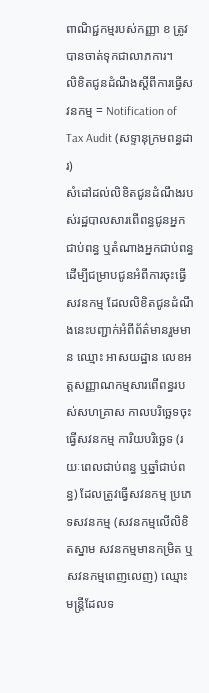ពាណិជ្ជកម្មរបស់កញ្ញា ខ ត្រូវបានចាត់ទុកជាលាភការ។
លិខិតជូនដំណឹងស្តីពីការធ្វើសវនកម្ម = Notification of Tax Audit (សទ្ទានុក្រមពន្ធដារ)
សំដៅដល់លិខិតជូនដំណឹងរបស់រដ្ឋបាលសារពើពន្ធជូនអ្នកជាប់ពន្ធ ឬតំណាងអ្នកជាប់ពន្ធដើម្បីជម្រាបជូនអំពីការចុះធ្វើសវនកម្ម ដែលលិខិតជូនដំណឹងនេះបញ្ជាក់អំពីព័ត៌មានរួមមាន ឈ្មោះ អាសយដ្ឋាន លេខអត្តសញ្ញាណកម្មសារពើពន្ធរបស់សហគ្រាស កាលបរិច្ឆេទចុះធ្វើសវនកម្ម ការិយបរិច្ឆេទ (រយៈពេលជាប់ពន្ធ ឬឆ្នាំជាប់ពន្ធ) ដែលត្រូវធ្វើសវនកម្ម ប្រភេទសវនកម្ម (សវនកម្មលើលិខិតស្នាម សវនកម្មមានកម្រិត ឬសវនកម្មពេញលេញ) ឈ្មោះមន្រ្តីដែលទ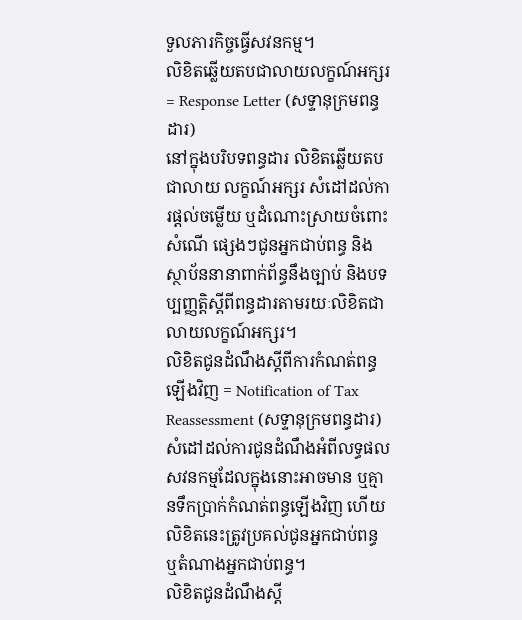ទួលភារកិច្ចធ្វើសវនកម្ម។
លិខិតឆ្លើយតបជាលាយលក្ខណ៍អក្សរ = Response Letter (សទ្ទានុក្រមពន្ធដារ)
នៅក្នុងបរិបទពន្ធដារ លិខិតឆ្លើយតបជាលាយ លក្ខណ៍អក្សរ សំដៅដល់ការផ្ដល់ចម្លើយ ឬដំណោះស្រាយចំពោះសំណើ ផ្សេងៗជូនអ្នកជាប់ពន្ធ និងស្ថាប័ននានាពាក់ព័ន្ធនឹងច្បាប់ និងបទប្បញ្ញត្តិស្តីពីពន្ធដារតាមរយៈលិខិតជាលាយលក្ខណ៍អក្សរ។
លិខិតជូនដំណឹងស្តីពីការកំណត់ពន្ធឡើងវិញ = Notification of Tax Reassessment (សទ្ទានុក្រមពន្ធដារ)
សំដៅដល់ការជូនដំណឹងអំពីលទ្ធផលសវនកម្មដែលក្នុងនោះអាចមាន ឬគ្មានទឹកប្រាក់កំណត់ពន្ធឡើងវិញ ហើយលិខិតនេះត្រូវប្រគល់ជូនអ្នកជាប់ពន្ធ ឬតំណាងអ្នកជាប់ពន្ធ។
លិខិតជូនដំណឹងស្តី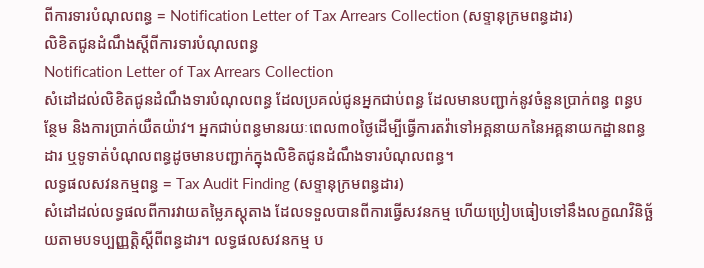ពីការទារបំណុលពន្ធ = Notification Letter of Tax Arrears Collection (សទ្ទានុក្រមពន្ធដារ)
លិខិតជូនដំណឹងស្តីពីការទារបំណុលពន្ធ
Notification Letter of Tax Arrears Collection
សំដៅដល់លិខិតជូនដំណឹងទារបំណុលពន្ធ ដែលប្រគល់ជូនអ្នកជាប់ពន្ធ ដែលមានបញ្ជាក់នូវចំនួនប្រាក់ពន្ធ ពន្ធបន្ថែម និងការប្រាក់យឺតយ៉ាវ។ អ្នកជាប់ពន្ធមានរយៈពេល៣០ថ្ងៃដើម្បីធ្វើការតវ៉ាទៅអគ្គនាយកនៃអគ្គនាយកដ្ឋានពន្ធដារ ឬទូទាត់បំណុលពន្ធដូចមានបញ្ជាក់ក្នុងលិខិតជូនដំណឹងទារបំណុលពន្ធ។
លទ្ធផលសវនកម្មពន្ធ = Tax Audit Finding (សទ្ទានុក្រមពន្ធដារ)
សំដៅដល់លទ្ធផលពីការវាយតម្លៃភស្តុតាង ដែលទទួលបានពីការធ្វើសវនកម្ម ហើយប្រៀបធៀបទៅនឹងលក្ខណវិនិច្ឆ័យតាមបទប្បញ្ញត្តិស្តីពីពន្ធដារ។ លទ្ធផលសវនកម្ម ប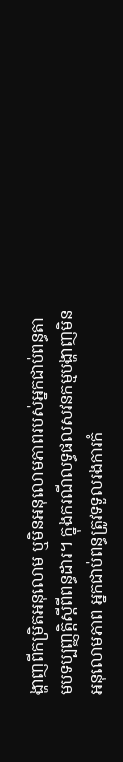ង្ហាញពីកម្រិតអនុលោម ឬមិនអនុលោមភាពរបស់អ្នកជាប់ពន្ធតាមបទប្បញ្ញត្តិស្តីពីពន្ធដារ។ ក្នុងករណីលទ្ធផលសវនកម្មបង្ហាញមិនអនុលោមភាព អ្នកជាប់ពន្ធត្រូវទទួលរងការកំ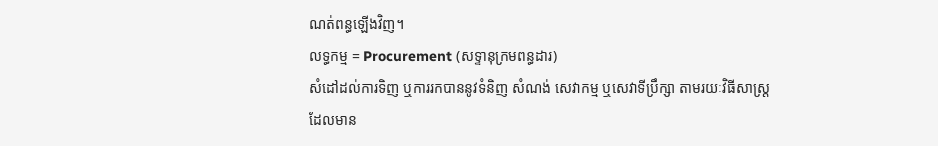ណត់ពន្ធឡើងវិញ។
លទ្ធកម្ម = Procurement (សទ្ទានុក្រមពន្ធដារ)
សំដៅដល់ការទិញ ឬការរកបាននូវទំនិញ សំណង់ សេវាកម្ម ឬសេវាទីប្រឹក្សា តាមរយៈវិធីសាស្រ្តដែលមាន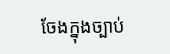ចែងក្នុងច្បាប់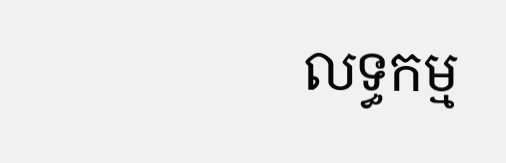លទ្ធកម្ម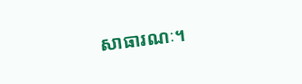សាធារណៈ។